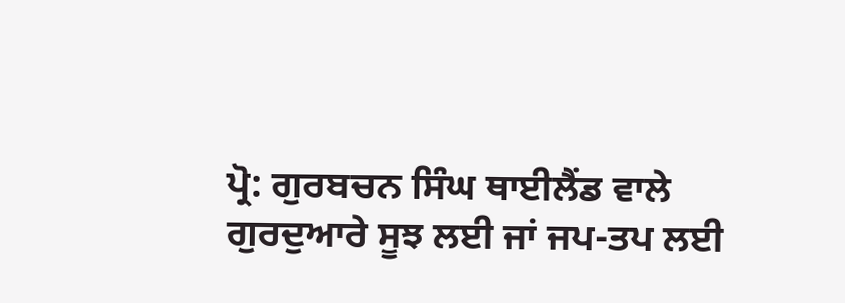ਪ੍ਰੋ: ਗੁਰਬਚਨ ਸਿੰਘ ਥਾਈਲੈਂਡ ਵਾਲੇ
ਗੁਰਦੁਆਰੇ ਸੂਝ ਲਈ ਜਾਂ ਜਪ-ਤਪ ਲਈ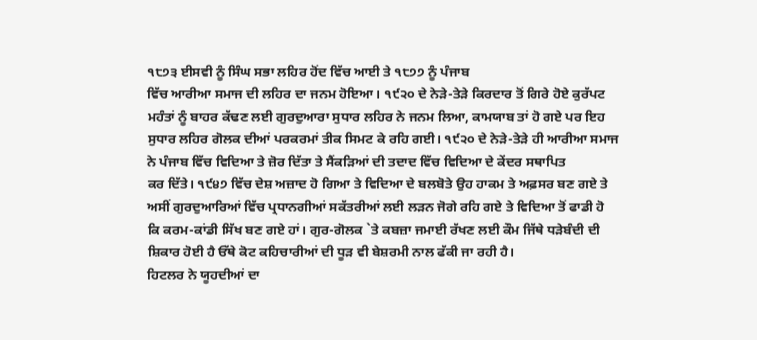੧੮੭੩ ਈਸਵੀ ਨੂੰ ਸਿੰਘ ਸਭਾ ਲਹਿਰ ਹੋਂਦ ਵਿੱਚ ਆਈ ਤੇ ੧੮੭੭ ਨੂੰ ਪੰਜਾਬ
ਵਿੱਚ ਆਰੀਆ ਸਮਾਜ ਦੀ ਲਹਿਰ ਦਾ ਜਨਮ ਹੋਇਆ। ੧੯੨੦ ਦੇ ਨੇੜੇ-ਤੇੜੇ ਕਿਰਦਾਰ ਤੋਂ ਗਿਰੇ ਹੋਏ ਕੁਰੱਪਟ
ਮਹੰਤਾਂ ਨੂੰ ਬਾਹਰ ਕੱਢਣ ਲਈ ਗੁਰਦੁਆਰਾ ਸੁਧਾਰ ਲਹਿਰ ਨੇ ਜਨਮ ਲਿਆ, ਕਾਮਯਾਬ ਤਾਂ ਹੋ ਗਏ ਪਰ ਇਹ
ਸੁਧਾਰ ਲਹਿਰ ਗੋਲਕ ਦੀਆਂ ਪਰਕਰਮਾਂ ਤੀਕ ਸਿਮਟ ਕੇ ਰਹਿ ਗਈ। ੧੯੨੦ ਦੇ ਨੇੜੇ-ਤੇੜੇ ਹੀ ਆਰੀਆ ਸਮਾਜ
ਨੇ ਪੰਜਾਬ ਵਿੱਚ ਵਿਦਿਆ ਤੇ ਜ਼ੋਰ ਦਿੱਤਾ ਤੇ ਸੈਂਕੜਿਆਂ ਦੀ ਤਦਾਦ ਵਿੱਚ ਵਿਦਿਆ ਦੇ ਕੇਂਦਰ ਸਥਾਪਿਤ
ਕਰ ਦਿੱਤੇ। ੧੯੪੭ ਵਿੱਚ ਦੇਸ਼ ਅਜ਼ਾਦ ਹੋ ਗਿਆ ਤੇ ਵਿਦਿਆ ਦੇ ਬਲਬੋਤੇ ਉਹ ਹਾਕਮ ਤੇ ਅਫ਼ਸਰ ਬਣ ਗਏ ਤੇ
ਅਸੀਂ ਗੁਰਦੁਆਰਿਆਂ ਵਿੱਚ ਪ੍ਰਧਾਨਗੀਆਂ ਸਕੱਤਰੀਆਂ ਲਈ ਲੜਨ ਜੋਗੇ ਰਹਿ ਗਏ ਤੇ ਵਿਦਿਆ ਤੋਂ ਫਾਡੀ ਹੋ
ਕਿ ਕਰਮ-ਕਾਂਡੀ ਸਿੱਖ ਬਣ ਗਏ ਹਾਂ। ਗੁਰ-ਗੋਲਕ `ਤੇ ਕਬਜ਼ਾ ਜਮਾਈ ਰੱਖਣ ਲਈ ਕੌਮ ਜਿੱਥੇ ਧੜੇਬੰਦੀ ਦੀ
ਸ਼ਿਕਾਰ ਹੋਈ ਹੈ ਓੱਥੇ ਕੋਟ ਕਹਿਚਾਰੀਆਂ ਦੀ ਧੂੜ ਵੀ ਬੇਸ਼ਰਮੀ ਨਾਲ ਫੱਕੀ ਜਾ ਰਹੀ ਹੈ।
ਹਿਟਲਰ ਨੇ ਯੂਹਦੀਆਂ ਦਾ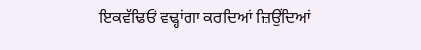ਇਕਵੱਢਿਓਂ ਵਢ੍ਹਾਂਗਾ ਕਰਦਿਆਂ ਜ਼ਿਉਂਦਿਆਂ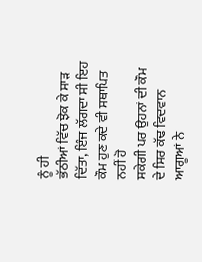ਨੂੰ ਹੀ
ਭੱਠੀਆਂ ਵਿੱਚ ਝੋਕ ਕੇ ਸਾੜ ਦਿੱਤਾ, ਇੰਜ ਲੱਗਦਾ ਸੀ ਇਹ ਕੌਮ ਹੁਣ ਕਦੇ ਵੀ ਸਥਾਪਿਤ ਨਹੀਂ ਹੋ
ਸਕੇਗੀ ਪਰ ਉਹਨਾਂ ਦੀ ਕੌਮ ਦੇ ਸਿਰ ਕੱਢ ਵਿਦਵਾਨ ਆਗੂਆਂ ਨੇ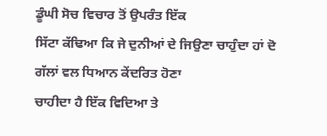ਡੂੰਘੀ ਸੋਚ ਵਿਚਾਰ ਤੋਂ ਉਪਰੰਤ ਇੱਕ
ਸਿੱਟਾ ਕੱਢਿਆ ਕਿ ਜੇ ਦੁਨੀਆਂ ਦੇ ਜਿਉਣਾ ਚਾਹੁੰਦਾ ਹਾਂ ਦੋ ਗੱਲਾਂ ਵਲ ਧਿਆਨ ਕੇਂਦਰਿਤ ਹੋਣਾ
ਚਾਹੀਦਾ ਹੈ ਇੱਕ ਵਿਦਿਆ ਤੇ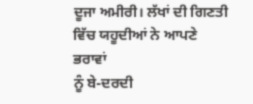ਦੂਜਾ ਅਮੀਰੀ। ਲੱਖਾਂ ਦੀ ਗਿਣਤੀ ਵਿੱਚ ਯਹੂਦੀਆਂ ਨੇ ਆਪਣੇ ਭਰਾਵਾਂ
ਨੂੰ ਬੇ-ਦਰਦੀ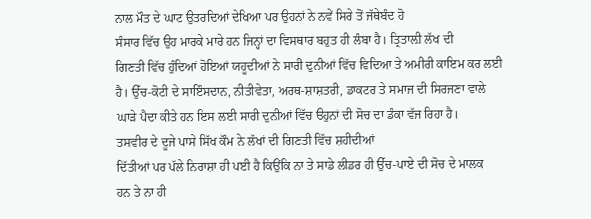ਨਾਲ ਮੌਤ ਦੇ ਘਾਟ ਉਤਰਦਿਆਂ ਦੇਖਿਆ ਪਰ ਉਹਨਾਂ ਨੇ ਨਵੇਂ ਸਿਰੇ ਤੋਂ ਜੱਥੇਬੰਦ ਹੋ
ਸੰਸਾਰ ਵਿੱਚ ਉਹ ਮਾਰਕੇ ਮਾਰੇ ਹਨ ਜਿਨ੍ਹਾਂ ਦਾ ਵਿਸਥਾਰ ਬਹੁਤ ਹੀ ਲੰਬਾ ਹੈ। ਤ੍ਰਿਤਾਲ਼ੀ ਲੱਖ ਦੀ
ਗਿਣਤੀ ਵਿੱਚ ਹੁੰਦਿਆਂ ਹੋਇਆਂ ਯਹੂਦੀਆਂ ਨੇ ਸਾਰੀ ਦੁਨੀਆਂ ਵਿੱਚ ਵਿਦਿਆ ਤੇ ਅਮੀਰੀ ਕਾਇਮ ਕਰ ਲਈ
ਹੈ। ਉੱਚ-ਕੋਟੀ ਦੇ ਸਾਇੰਸਦਾਨ, ਨੀਤੀਵੇਤਾ, ਅਰਥ-ਸ਼ਾਸ਼ਤਰੀ, ਡਾਕਟਰ ਤੇ ਸਮਾਜ ਦੀ ਸਿਰਜਣਾ ਵਾਲੇ
ਘਾੜੇ ਪੈਦਾ ਕੀਤੇ ਹਨ ਇਸ ਲਈ ਸਾਰੀ ਦੁਨੀਆਂ ਵਿੱਚ ੳਹੁਨਾਂ ਦੀ ਸੋਚ ਦਾ ਡੰਕਾ ਵੱਜ ਰਿਹਾ ਹੈ।
ਤਸਵੀਰ ਦੇ ਦੂਜੇ ਪਾਸੇ ਸਿੱਖ ਕੌਮ ਨੇ ਲੱਖਾਂ ਦੀ ਗਿਣਤੀ ਵਿੱਚ ਸ਼ਹੀਦੀਆਂ
ਦਿੱਤੀਆਂ ਪਰ ਪੱਲੇ ਨਿਰਾਸ਼ਾ ਹੀ ਪਈ ਹੈ ਕਿਉਂਕਿ ਨਾ ਤੇ ਸਾਡੇ ਲੀਡਰ ਹੀ ਉੱਚ-ਪਾਏ ਦੀ ਸੋਚ ਦੇ ਮਾਲਕ
ਹਨ ਤੇ ਨਾ ਹੀ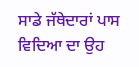ਸਾਡੇ ਜੱਥੇਦਾਰਾਂ ਪਾਸ ਵਿਦਿਆ ਦਾ ਉਹ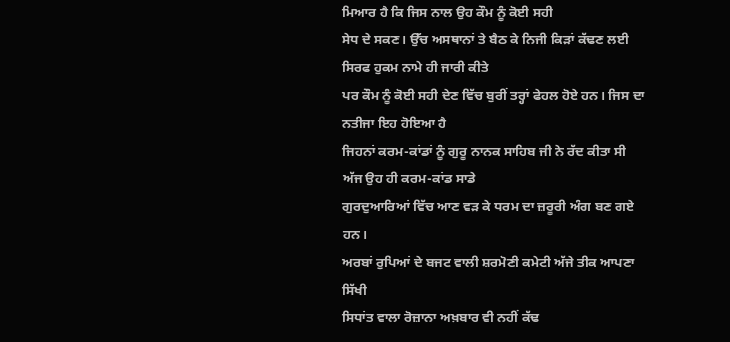ਮਿਆਰ ਹੈ ਕਿ ਜਿਸ ਨਾਲ ਉਹ ਕੌਮ ਨੂੰ ਕੋਈ ਸਹੀ
ਸੇਧ ਦੇ ਸਕਣ। ਉੱਚ ਅਸਥਾਨਾਂ ਤੇ ਬੈਠ ਕੇ ਨਿਜੀ ਕਿੜਾਂ ਕੱਢਣ ਲਈ ਸਿਰਫ ਹੁਕਮ ਨਾਮੇ ਹੀ ਜਾਰੀ ਕੀਤੇ
ਪਰ ਕੌਮ ਨੂੰ ਕੋਈ ਸਹੀ ਦੇਣ ਵਿੱਚ ਬੁਰੀਂ ਤਰ੍ਹਾਂ ਫੇਹਲ ਹੋਏ ਹਨ। ਜਿਸ ਦਾ ਨਤੀਜਾ ਇਹ ਹੋਇਆ ਹੈ
ਜਿਹਨਾਂ ਕਰਮ-ਕਾਂਡਾਂ ਨੂੰ ਗੁਰੂ ਨਾਨਕ ਸਾਹਿਬ ਜੀ ਨੇ ਰੱਦ ਕੀਤਾ ਸੀ ਅੱਜ ਉਹ ਹੀ ਕਰਮ-ਕਾਂਡ ਸਾਡੇ
ਗੁਰਦੁਆਰਿਆਂ ਵਿੱਚ ਆਣ ਵੜ ਕੇ ਧਰਮ ਦਾ ਜ਼ਰੂਰੀ ਅੰਗ ਬਣ ਗਏ ਹਨ।
ਅਰਬਾਂ ਰੁਪਿਆਂ ਦੇ ਬਜਟ ਵਾਲੀ ਸ਼ਰਮੋਣੀ ਕਮੇਟੀ ਅੱਜੇ ਤੀਕ ਆਪਣਾ ਸਿੱਖੀ
ਸਿਧਾਂਤ ਵਾਲਾ ਰੋਜ਼ਾਨਾ ਅਖ਼ਬਾਰ ਵੀ ਨਹੀਂ ਕੱਢ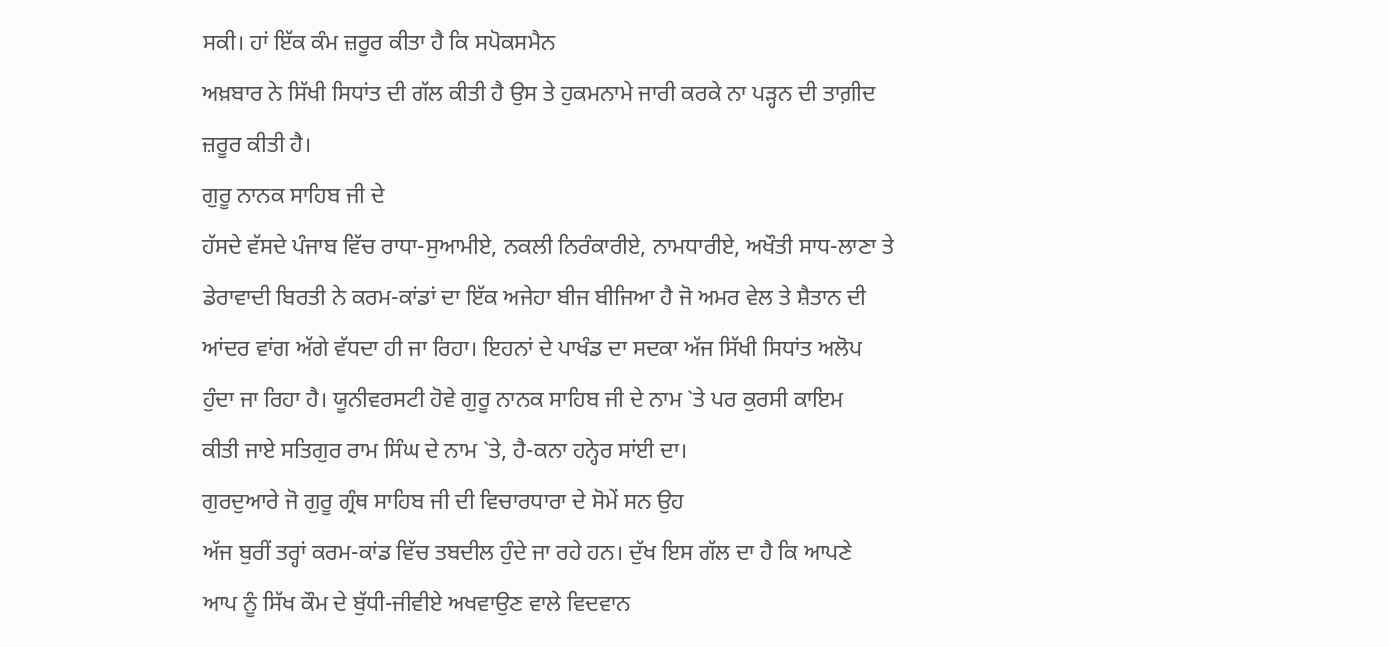ਸਕੀ। ਹਾਂ ਇੱਕ ਕੰਮ ਜ਼ਰੂਰ ਕੀਤਾ ਹੈ ਕਿ ਸਪੋਕਸਮੈਨ
ਅਖ਼ਬਾਰ ਨੇ ਸਿੱਖੀ ਸਿਧਾਂਤ ਦੀ ਗੱਲ ਕੀਤੀ ਹੈ ਉਸ ਤੇ ਹੁਕਮਨਾਮੇ ਜਾਰੀ ਕਰਕੇ ਨਾ ਪੜ੍ਹਨ ਦੀ ਤਾਗ਼ੀਦ
ਜ਼ਰੂਰ ਕੀਤੀ ਹੈ।
ਗੁਰੂ ਨਾਨਕ ਸਾਹਿਬ ਜੀ ਦੇ
ਹੱਸਦੇ ਵੱਸਦੇ ਪੰਜਾਬ ਵਿੱਚ ਰਾਧਾ-ਸੁਆਮੀਏ, ਨਕਲੀ ਨਿਰੰਕਾਰੀਏ, ਨਾਮਧਾਰੀਏ, ਅਖੌਤੀ ਸਾਧ-ਲਾਣਾ ਤੇ
ਡੇਰਾਵਾਦੀ ਬਿਰਤੀ ਨੇ ਕਰਮ-ਕਾਂਡਾਂ ਦਾ ਇੱਕ ਅਜੇਹਾ ਬੀਜ ਬੀਜਿਆ ਹੈ ਜੋ ਅਮਰ ਵੇਲ ਤੇ ਸ਼ੈਤਾਨ ਦੀ
ਆਂਦਰ ਵਾਂਗ ਅੱਗੇ ਵੱਧਦਾ ਹੀ ਜਾ ਰਿਹਾ। ਇਹਨਾਂ ਦੇ ਪਾਖੰਡ ਦਾ ਸਦਕਾ ਅੱਜ ਸਿੱਖੀ ਸਿਧਾਂਤ ਅਲੋਪ
ਹੁੰਦਾ ਜਾ ਰਿਹਾ ਹੈ। ਯੂਨੀਵਰਸਟੀ ਹੋਵੇ ਗੁਰੂ ਨਾਨਕ ਸਾਹਿਬ ਜੀ ਦੇ ਨਾਮ `ਤੇ ਪਰ ਕੁਰਸੀ ਕਾਇਮ
ਕੀਤੀ ਜਾਏ ਸਤਿਗੁਰ ਰਾਮ ਸਿੰਘ ਦੇ ਨਾਮ `ਤੇ, ਹੈ-ਕਨਾ ਹਨ੍ਹੇਰ ਸਾਂਈ ਦਾ।
ਗੁਰਦੁਆਰੇ ਜੋ ਗੁਰੂ ਗ੍ਰੰਥ ਸਾਹਿਬ ਜੀ ਦੀ ਵਿਚਾਰਧਾਰਾ ਦੇ ਸੋਮੇਂ ਸਨ ਉਹ
ਅੱਜ ਬੁਰੀਂ ਤਰ੍ਹਾਂ ਕਰਮ-ਕਾਂਡ ਵਿੱਚ ਤਬਦੀਲ ਹੁੰਦੇ ਜਾ ਰਹੇ ਹਨ। ਦੁੱਖ ਇਸ ਗੱਲ ਦਾ ਹੈ ਕਿ ਆਪਣੇ
ਆਪ ਨੂੰ ਸਿੱਖ ਕੌਮ ਦੇ ਬੁੱਧੀ-ਜੀਵੀਏ ਅਖਵਾਉਣ ਵਾਲੇ ਵਿਦਵਾਨ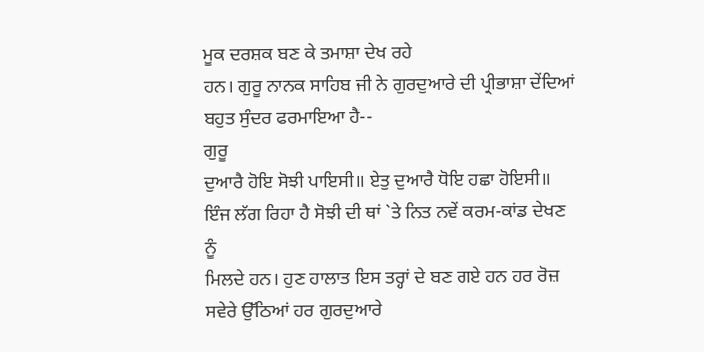ਮੂਕ ਦਰਸ਼ਕ ਬਣ ਕੇ ਤਮਾਸ਼ਾ ਦੇਖ ਰਹੇ
ਹਨ। ਗੁਰੂ ਨਾਨਕ ਸਾਹਿਬ ਜੀ ਨੇ ਗੁਰਦੁਆਰੇ ਦੀ ਪ੍ਰੀਭਾਸ਼ਾ ਦੇਂਦਿਆਂ ਬਹੁਤ ਸੁੰਦਰ ਫਰਮਾਇਆ ਹੈ--
ਗੁਰੂ
ਦੁਆਰੈ ਹੋਇ ਸੋਝੀ ਪਾਇਸੀ॥ ਏਤੁ ਦੁਆਰੈ ਧੋਇ ਹਛਾ ਹੋਇਸੀ॥
ਇੰਜ ਲੱਗ ਰਿਹਾ ਹੈ ਸੋਝੀ ਦੀ ਥਾਂ `ਤੇ ਨਿਤ ਨਵੇਂ ਕਰਮ-ਕਾਂਡ ਦੇਖਣ ਨੂੰ
ਮਿਲਦੇ ਹਨ। ਹੁਣ ਹਾਲਾਤ ਇਸ ਤਰ੍ਹਾਂ ਦੇ ਬਣ ਗਏ ਹਨ ਹਰ ਰੋਜ਼ ਸਵੇਰੇ ਉੱਠਿਆਂ ਹਰ ਗੁਰਦੁਆਰੇ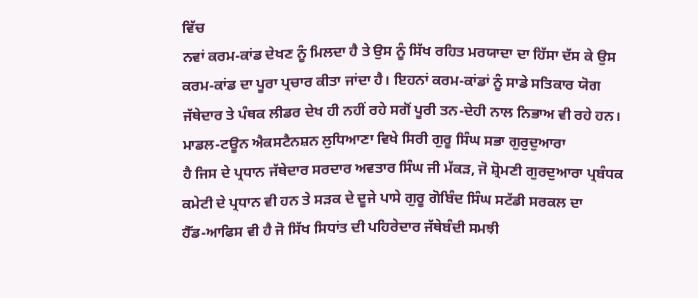ਵਿੱਚ
ਨਵਾਂ ਕਰਮ-ਕਾਂਡ ਦੇਖਣ ਨੂੰ ਮਿਲਦਾ ਹੈ ਤੇ ਉਸ ਨੂੰ ਸਿੱਖ ਰਹਿਤ ਮਰਯਾਦਾ ਦਾ ਹਿੱਸਾ ਦੱਸ ਕੇ ਉਸ
ਕਰਮ-ਕਾਂਡ ਦਾ ਪੂਰਾ ਪ੍ਰਚਾਰ ਕੀਤਾ ਜਾਂਦਾ ਹੈ। ਇਹਨਾਂ ਕਰਮ-ਕਾਂਡਾਂ ਨੂੰ ਸਾਡੇ ਸਤਿਕਾਰ ਯੋਗ
ਜੱਥੇਦਾਰ ਤੇ ਪੰਥਕ ਲੀਡਰ ਦੇਖ ਹੀ ਨਹੀਂ ਰਹੇ ਸਗੋਂ ਪੂਰੀ ਤਨ-ਦੇਹੀ ਨਾਲ ਨਿਭਾਅ ਵੀ ਰਹੇ ਹਨ।
ਮਾਡਲ-ਟਊਨ ਐਕਸਟੈਨਸ਼ਨ ਲੁਧਿਆਣਾ ਵਿਖੇ ਸਿਰੀ ਗੁਰੂ ਸਿੰਘ ਸਭਾ ਗੁਰੁਦੁਆਰਾ
ਹੈ ਜਿਸ ਦੇ ਪ੍ਰਧਾਨ ਜੱਥੇਦਾਰ ਸਰਦਾਰ ਅਵਤਾਰ ਸਿੰਘ ਜੀ ਮੱਕੜ, ਜੋ ਸ਼੍ਰੋਮਣੀ ਗੁਰਦੁਆਰਾ ਪ੍ਰਬੰਧਕ
ਕਮੇਟੀ ਦੇ ਪ੍ਰਧਾਨ ਵੀ ਹਨ ਤੇ ਸੜਕ ਦੇ ਦੂਜੇ ਪਾਸੇ ਗੁਰੂ ਗੋਬਿੰਦ ਸਿੰਘ ਸਟੱਡੀ ਸਰਕਲ ਦਾ
ਹੈੱਡ-ਆਫਿਸ ਵੀ ਹੈ ਜੋ ਸਿੱਖ ਸਿਧਾਂਤ ਦੀ ਪਹਿਰੇਦਾਰ ਜੱਥੇਬੰਦੀ ਸਮਝੀ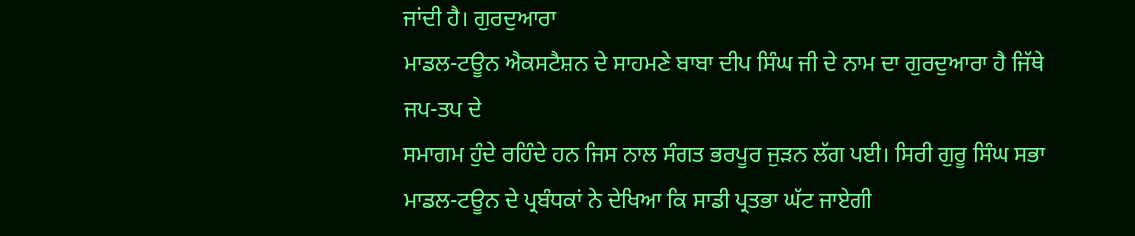ਜਾਂਦੀ ਹੈ। ਗੁਰਦੁਆਰਾ
ਮਾਡਲ-ਟਊਨ ਐਕਸਟੈਸ਼ਨ ਦੇ ਸਾਹਮਣੇ ਬਾਬਾ ਦੀਪ ਸਿੰਘ ਜੀ ਦੇ ਨਾਮ ਦਾ ਗੁਰਦੁਆਰਾ ਹੈ ਜਿੱਥੇ ਜਪ-ਤਪ ਦੇ
ਸਮਾਗਮ ਹੁੰਦੇ ਰਹਿੰਦੇ ਹਨ ਜਿਸ ਨਾਲ ਸੰਗਤ ਭਰਪੂਰ ਜੁੜਨ ਲੱਗ ਪਈ। ਸਿਰੀ ਗੁਰੂ ਸਿੰਘ ਸਭਾ
ਮਾਡਲ-ਟਊਨ ਦੇ ਪ੍ਰਬੰਧਕਾਂ ਨੇ ਦੇਖਿਆ ਕਿ ਸਾਡੀ ਪ੍ਰਤਭਾ ਘੱਟ ਜਾਏਗੀ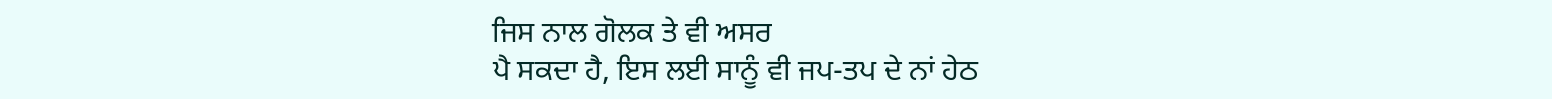ਜਿਸ ਨਾਲ ਗੋਲਕ ਤੇ ਵੀ ਅਸਰ
ਪੈ ਸਕਦਾ ਹੈ, ਇਸ ਲਈ ਸਾਨੂੰ ਵੀ ਜਪ-ਤਪ ਦੇ ਨਾਂ ਹੇਠ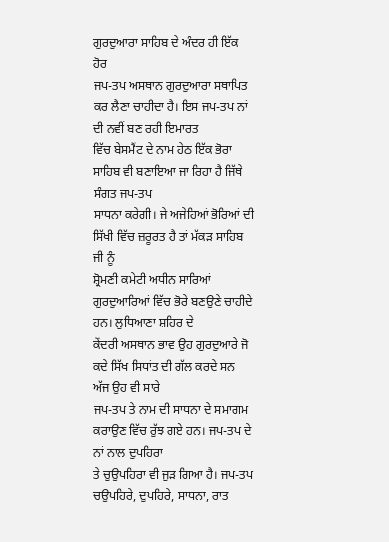ਗੁਰਦੁਆਰਾ ਸਾਹਿਬ ਦੇ ਅੰਦਰ ਹੀ ਇੱਕ ਹੋਰ
ਜਪ-ਤਪ ਅਸਥਾਨ ਗੁਰਦੁਆਰਾ ਸਥਾਪਿਤ ਕਰ ਲੈਣਾ ਚਾਹੀਦਾ ਹੈ। ਇਸ ਜਪ-ਤਪ ਨਾਂ ਦੀ ਨਵੀਂ ਬਣ ਰਹੀ ਇਮਾਰਤ
ਵਿੱਚ ਬੇਸਮੈਂਟ ਦੇ ਨਾਮ ਹੇਠ ਇੱਕ ਭੋਰਾ ਸਾਹਿਬ ਵੀ ਬਣਾਇਆ ਜਾ ਰਿਹਾ ਹੈ ਜਿੱਥੇ ਸੰਗਤ ਜਪ-ਤਪ
ਸਾਧਨਾ ਕਰੇਗੀ। ਜੇ ਅਜੇਹਿਆਂ ਭੋਰਿਆਂ ਦੀ ਸਿੱਖੀ ਵਿੱਚ ਜ਼ਰੂਰਤ ਹੈ ਤਾਂ ਮੱਕੜ ਸਾਹਿਬ ਜੀ ਨੂੰ
ਸ਼੍ਰੋਮਣੀ ਕਮੇਟੀ ਅਧੀਨ ਸਾਰਿਆਂ ਗੁਰਦੁਆਰਿਆਂ ਵਿੱਚ ਭੋਰੇ ਬਣਉਣੇ ਚਾਹੀਦੇ ਹਨ। ਲੁਧਿਆਣਾ ਸ਼ਹਿਰ ਦੇ
ਕੇਂਦਰੀ ਅਸਥਾਨ ਭਾਵ ਉਹ ਗੁਰਦੁਆਰੇ ਜੋ ਕਦੇ ਸਿੱਖ ਸਿਧਾਂਤ ਦੀ ਗੱਲ ਕਰਦੇ ਸਨ ਅੱਜ ਉਹ ਵੀ ਸਾਰੇ
ਜਪ-ਤਪ ਤੇ ਨਾਮ ਦੀ ਸਾਧਨਾ ਦੇ ਸਮਾਗਮ ਕਰਾਉਣ ਵਿੱਚ ਰੁੱਝ ਗਏ ਹਨ। ਜਪ-ਤਪ ਦੇ ਨਾਂ ਨਾਲ ਦੁਪਹਿਰਾ
ਤੇ ਚੁਉਪਹਿਰਾ ਵੀ ਜੁੜ ਗਿਆ ਹੈ। ਜਪ-ਤਪ ਚਉਪਹਿਰੇ, ਦੁਪਹਿਰੇ, ਸਾਧਨਾ, ਰਾਤ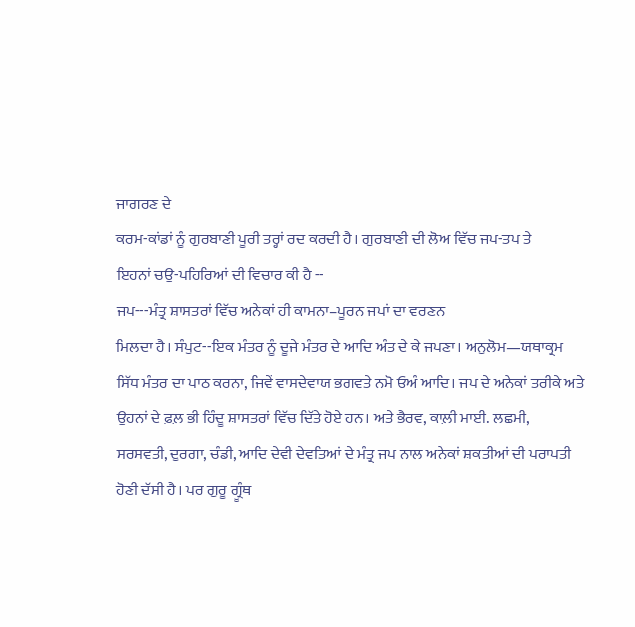ਜਾਗਰਣ ਦੇ
ਕਰਮ-ਕਾਂਡਾਂ ਨੂੰ ਗੁਰਬਾਣੀ ਪੂਰੀ ਤਰ੍ਹਾਂ ਰਦ ਕਰਦੀ ਹੈ। ਗੁਰਬਾਣੀ ਦੀ ਲੋਅ ਵਿੱਚ ਜਪ-ਤਪ ਤੇ
ਇਹਨਾਂ ਚਉ-ਪਹਿਰਿਆਂ ਦੀ ਵਿਚਾਰ ਕੀ ਹੈ --
ਜਪ---ਮੰਤ੍ਰ ਸ਼ਾਸਤਰਾਂ ਵਿੱਚ ਅਨੇਕਾਂ ਹੀ ਕਾਮਨਾ–ਪੂਰਨ ਜਪਾਂ ਦਾ ਵਰਣਨ
ਮਿਲਦਾ ਹੈ। ਸੰਪੁਟ--ਇਕ ਮੰਤਰ ਨੂੰ ਦੂਜੇ ਮੰਤਰ ਦੇ ਆਦਿ ਅੰਤ ਦੇ ਕੇ ਜਪਣਾ। ਅਨੁਲੋਮ—ਯਥਾਕ੍ਰਮ
ਸਿੱਧ ਮੰਤਰ ਦਾ ਪਾਠ ਕਰਨਾ, ਜਿਵੇਂ ਵਾਸਦੇਵਾਯ ਭਗਵਤੇ ਨਮੋ ਓਅੰ ਆਦਿ। ਜਪ ਦੇ ਅਨੇਕਾਂ ਤਰੀਕੇ ਅਤੇ
ਉਹਨਾਂ ਦੇ ਫ਼ਲ਼ ਭੀ ਹਿੰਦੂ ਸ਼ਾਸਤਰਾਂ ਵਿੱਚ ਦਿੱਤੇ ਹੋਏ ਹਨ। ਅਤੇ ਭੈਰਵ, ਕਾਲ਼ੀ ਮਾਈ. ਲਛਮੀ,
ਸਰਸਵਤੀ, ਦੁਰਗਾ, ਚੰਡੀ, ਆਦਿ ਦੇਵੀ ਦੇਵਤਿਆਂ ਦੇ ਮੰਤ੍ਰ ਜਪ ਨਾਲ ਅਨੇਕਾਂ ਸ਼ਕਤੀਆਂ ਦੀ ਪਰਾਪਤੀ
ਹੋਣੀ ਦੱਸੀ ਹੈ। ਪਰ ਗੁਰੂ ਗ੍ਰੂੰਥ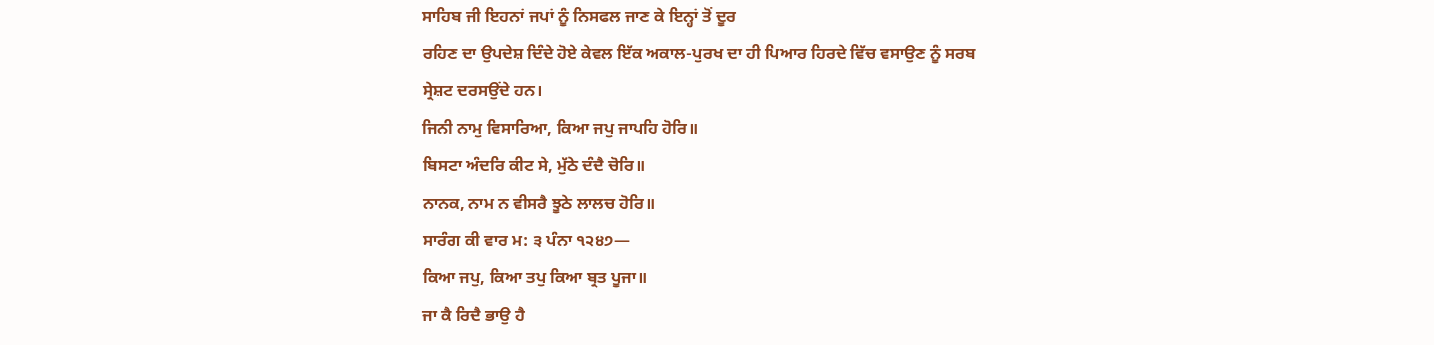ਸਾਹਿਬ ਜੀ ਇਹਨਾਂ ਜਪਾਂ ਨੂੰ ਨਿਸਫਲ ਜਾਣ ਕੇ ਇਨ੍ਹਾਂ ਤੋਂ ਦੂਰ
ਰਹਿਣ ਦਾ ਉਪਦੇਸ਼ ਦਿੰਦੇ ਹੋਏ ਕੇਵਲ ਇੱਕ ਅਕਾਲ-ਪੁਰਖ ਦਾ ਹੀ ਪਿਆਰ ਹਿਰਦੇ ਵਿੱਚ ਵਸਾਉਣ ਨੂੰ ਸਰਬ
ਸ੍ਰੇਸ਼ਟ ਦਰਸਉਂਦੇ ਹਨ।
ਜਿਨੀ ਨਾਮੁ ਵਿਸਾਰਿਆ, ਕਿਆ ਜਪੁ ਜਾਪਹਿ ਹੋਰਿ॥
ਬਿਸਟਾ ਅੰਦਰਿ ਕੀਟ ਸੇ, ਮੁੱਠੇ ਦੰਦੈ ਚੋਰਿ॥
ਨਾਨਕ, ਨਾਮ ਨ ਵੀਸਰੈ ਝੂਠੇ ਲਾਲਚ ਹੋਰਿ॥
ਸਾਰੰਗ ਕੀ ਵਾਰ ਮ: ੩ ਪੰਨਾ ੧੨੪੭—
ਕਿਆ ਜਪੁ, ਕਿਆ ਤਪੁ ਕਿਆ ਬ੍ਰਤ ਪੂਜਾ॥
ਜਾ ਕੈ ਰਿਦੈ ਭਾਉ ਹੈ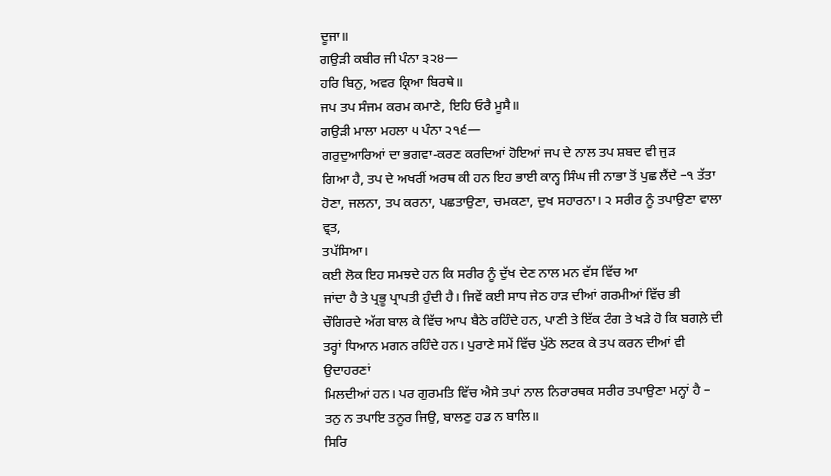ਦੂਜਾ॥
ਗਉੜੀ ਕਬੀਰ ਜੀ ਪੰਨਾ ੩੨੪—
ਹਰਿ ਬਿਨੁ, ਅਵਰ ਕ੍ਰਿਆ ਬਿਰਥੇ॥
ਜਪ ਤਪ ਸੰਜਮ ਕਰਮ ਕਮਾਣੇ, ਇਹਿ ਓਰੈ ਮੂਸੈ॥
ਗਉੜੀ ਮਾਲਾ ਮਹਲਾ ੫ ਪੰਨਾ ੨੧੬—
ਗਰੁਦੁਆਰਿਆਂ ਦਾ ਭਗਵਾ-ਕਰਣ ਕਰਦਿਆਂ ਹੋਇਆਂ ਜਪ ਦੇ ਨਾਲ ਤਪ ਸ਼ਬਦ ਵੀ ਜੁੜ
ਗਿਆ ਹੈ, ਤਪ ਦੇ ਅਖਰੀਂ ਅਰਥ ਕੀ ਹਨ ਇਹ ਭਾਈ ਕਾਨ੍ਹ ਸਿੰਘ ਜੀ ਨਾਭਾ ਤੋਂ ਪੁਛ ਲੈਂਦੇ –੧ ਤੱਤਾ
ਹੋਣਾ, ਜਲਨਾ, ਤਪ ਕਰਨਾ, ਪਛਤਾਉਣਾ, ਚਮਕਣਾ, ਦੁਖ ਸਹਾਰਨਾ। ੨ ਸਰੀਰ ਨੂੰ ਤਪਾਉਣਾ ਵਾਲਾ ਵ੍ਰਤ,
ਤਪੱਸਿਆ।
ਕਈ ਲੋਕ ਇਹ ਸਮਝਦੇ ਹਨ ਕਿ ਸਰੀਰ ਨੂੰ ਦੁੱਖ ਦੇਣ ਨਾਲ ਮਨ ਵੱਸ ਵਿੱਚ ਆ
ਜਾਂਦਾ ਹੈ ਤੇ ਪ੍ਰਭੂ ਪ੍ਰਾਪਤੀ ਹੁੰਦੀ ਹੈ। ਜਿਵੇਂ ਕਈ ਸਾਧ ਜੇਠ ਹਾੜ ਦੀਆਂ ਗਰਮੀਆਂ ਵਿੱਚ ਭੀ
ਚੌਗਿਰਦੇ ਅੱਗ ਬਾਲ ਕੇ ਵਿੱਚ ਆਪ ਬੈਠੇ ਰਹਿੰਦੇ ਹਨ, ਪਾਣੀ ਤੇ ਇੱਕ ਟੰਗ ਤੇ ਖੜੇ ਹੋ ਕਿ ਬਗਲ਼ੇ ਦੀ
ਤਰ੍ਹਾਂ ਧਿਆਨ ਮਗਨ ਰਹਿੰਦੇ ਹਨ। ਪੁਰਾਣੇ ਸਮੇਂ ਵਿੱਚ ਪੁੱਠੇ ਲਟਕ ਕੇ ਤਪ ਕਰਨ ਦੀਆਂ ਵੀ ਉਦਾਹਰਣਾਂ
ਮਿਲਦੀਆਂ ਹਨ। ਪਰ ਗੁਰਮਤਿ ਵਿੱਚ ਐਸੇ ਤਪਾਂ ਨਾਲ ਨਿਰਾਰਥਕ ਸਰੀਰ ਤਪਾਉਣਾ ਮਨ੍ਹਾਂ ਹੈ –
ਤਨੁ ਨ ਤਪਾਇ ਤਨੂਰ ਜਿਉ, ਬਾਲਣੁ ਹਡ ਨ ਬਾਲਿ॥
ਸਿਰਿ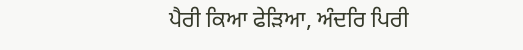ਪੈਰੀ ਕਿਆ ਫੇੜਿਆ, ਅੰਦਰਿ ਪਿਰੀ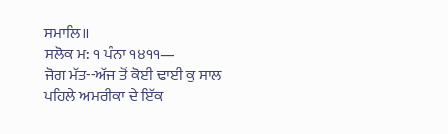ਸਮਾਲਿ॥
ਸਲੋਕ ਮ: ੧ ਪੰਨਾ ੧੪੧੧—
ਜੋਗ ਮੱਤ--ਅੱਜ ਤੋਂ ਕੋਈ ਢਾਈ ਕੁ ਸਾਲ ਪਹਿਲੇ ਅਮਰੀਕਾ ਦੇ ਇੱਕ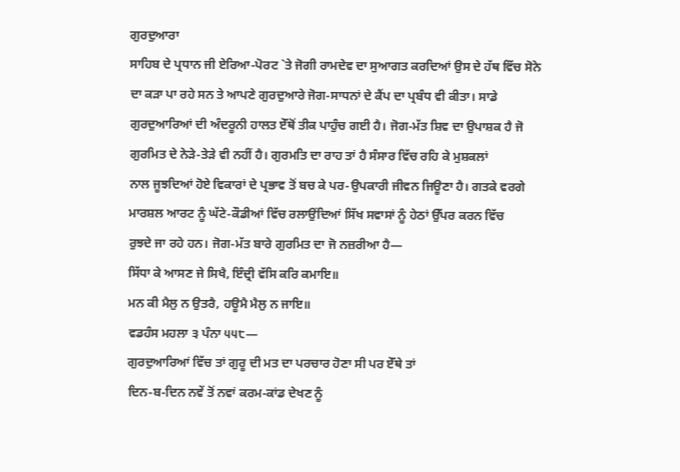ਗੁਰਦੁਆਰਾ
ਸਾਹਿਬ ਦੇ ਪ੍ਰਧਾਨ ਜੀ ਏਰਿਆ-ਪੋਰਟ `ਤੇ ਜੋਗੀ ਰਾਮਦੇਵ ਦਾ ਸੁਆਗਤ ਕਰਦਿਆਂ ਉਸ ਦੇ ਹੱਥ ਵਿੱਚ ਸੋਨੇ
ਦਾ ਕੜਾ ਪਾ ਰਹੇ ਸਨ ਤੇ ਆਪਣੇ ਗੁਰਦੁਆਰੇ ਜੋਗ-ਸਾਧਨਾਂ ਦੇ ਕੈਂਪ ਦਾ ਪ੍ਰਬੰਧ ਵੀ ਕੀਤਾ। ਸਾਡੇ
ਗੁਰਦੁਆਰਿਆਂ ਦੀ ਅੰਦਰੂਨੀ ਹਾਲਤ ਏੱਥੋਂ ਤੀਕ ਪਾਹੁੰਚ ਗਈ ਹੈ। ਜੋਗ-ਮੱਤ ਸ਼ਿਵ ਦਾ ਉਪਾਸ਼ਕ ਹੈ ਜੋ
ਗੁਰਮਿਤ ਦੇ ਨੇੜੇ-ਤੇੜੇ ਵੀ ਨਹੀਂ ਹੈ। ਗੁਰਮਤਿ ਦਾ ਰਾਹ ਤਾਂ ਹੈ ਸੰਸਾਰ ਵਿੱਚ ਰਹਿ ਕੇ ਮੁਸ਼ਕਲਾਂ
ਨਾਲ ਜੂਝਦਿਆਂ ਹੋਏ ਵਿਕਾਰਾਂ ਦੇ ਪ੍ਰਭਾਵ ਤੋਂ ਬਚ ਕੇ ਪਰ-ਉਪਕਾਰੀ ਜੀਵਨ ਜਿਊਣਾ ਹੈ। ਗਤਕੇ ਵਰਗੇ
ਮਾਰਸ਼ਲ ਆਰਟ ਨੂੰ ਘੱਟੇ-ਕੌਡੀਆਂ ਵਿੱਚ ਰਲਾਉਂਦਿਆਂ ਸਿੱਖ ਸਵਾਸਾਂ ਨੂੰ ਹੇਠਾਂ ਉੱਪਰ ਕਰਨ ਵਿੱਚ
ਰੁਝਦੇ ਜਾ ਰਹੇ ਹਨ। ਜੋਗ-ਮੱਤ ਬਾਰੇ ਗੁਰਮਿਤ ਦਾ ਜੋ ਨਜ਼ਰੀਆ ਹੈ—
ਸਿੱਧਾ ਕੇ ਆਸਣ ਜੇ ਸਿਖੈ, ਇੰਦ੍ਰੀ ਵੱਸਿ ਕਰਿ ਕਮਾਇ॥
ਮਨ ਕੀ ਮੈਲੁ ਨ ਉਤਰੈ, ਹਊਮੈ ਮੈਲੁ ਨ ਜਾਇ॥
ਵਡਹੰਸ ਮਹਲਾ ੩ ਪੰਨਾ ੫੫੮—
ਗੁਰਦੁਆਰਿਆਂ ਵਿੱਚ ਤਾਂ ਗੁਰੂ ਦੀ ਮਤ ਦਾ ਪਰਚਾਰ ਹੋਣਾ ਸੀ ਪਰ ਏੱਥੇ ਤਾਂ
ਦਿਨ-ਬ-ਦਿਨ ਨਵੇਂ ਤੋਂ ਨਵਾਂ ਕਰਮ-ਕਾਂਡ ਦੇਖਣ ਨੂੰ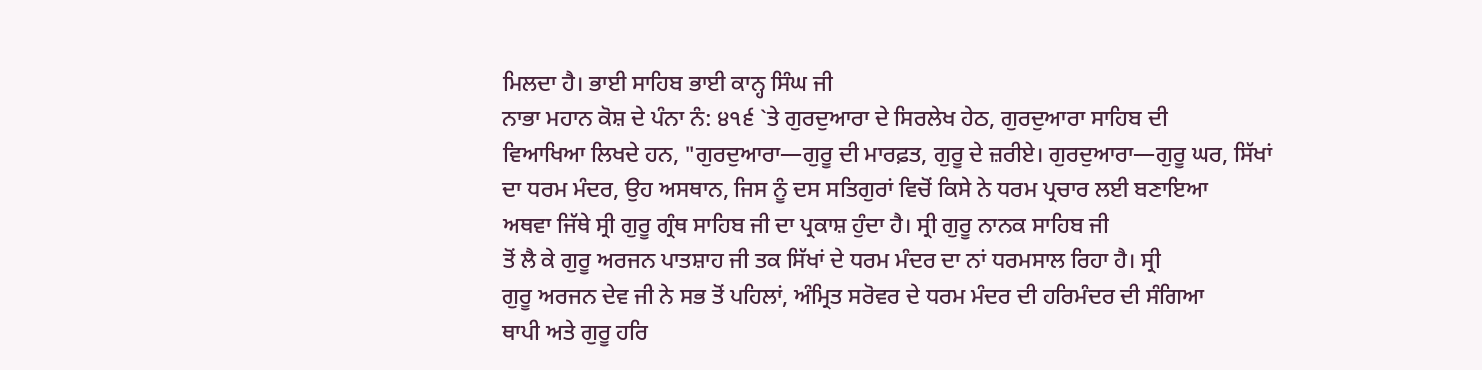ਮਿਲਦਾ ਹੈ। ਭਾਈ ਸਾਹਿਬ ਭਾਈ ਕਾਨ੍ਹ ਸਿੰਘ ਜੀ
ਨਾਭਾ ਮਹਾਨ ਕੋਸ਼ ਦੇ ਪੰਨਾ ਨੰ: ੪੧੬ `ਤੇ ਗੁਰਦੁਆਰਾ ਦੇ ਸਿਰਲੇਖ ਹੇਠ, ਗੁਰਦੁਆਰਾ ਸਾਹਿਬ ਦੀ
ਵਿਆਖਿਆ ਲਿਖਦੇ ਹਨ, "ਗੁਰਦੁਆਰਾ—ਗੁਰੂ ਦੀ ਮਾਰਫ਼ਤ, ਗੁਰੂ ਦੇ ਜ਼ਰੀਏ। ਗੁਰਦੁਆਰਾ—ਗੁਰੂ ਘਰ, ਸਿੱਖਾਂ
ਦਾ ਧਰਮ ਮੰਦਰ, ਉਹ ਅਸਥਾਨ, ਜਿਸ ਨੂੰ ਦਸ ਸਤਿਗੁਰਾਂ ਵਿਚੋਂ ਕਿਸੇ ਨੇ ਧਰਮ ਪ੍ਰਚਾਰ ਲਈ ਬਣਾਇਆ
ਅਥਵਾ ਜਿੱਥੇ ਸ੍ਰੀ ਗੁਰੂ ਗ੍ਰੰਥ ਸਾਹਿਬ ਜੀ ਦਾ ਪ੍ਰਕਾਸ਼ ਹੁੰਦਾ ਹੈ। ਸ੍ਰੀ ਗੁਰੂ ਨਾਨਕ ਸਾਹਿਬ ਜੀ
ਤੋਂ ਲੈ ਕੇ ਗੁਰੂ ਅਰਜਨ ਪਾਤਸ਼ਾਹ ਜੀ ਤਕ ਸਿੱਖਾਂ ਦੇ ਧਰਮ ਮੰਦਰ ਦਾ ਨਾਂ ਧਰਮਸਾਲ ਰਿਹਾ ਹੈ। ਸ੍ਰੀ
ਗੁਰੂ ਅਰਜਨ ਦੇਵ ਜੀ ਨੇ ਸਭ ਤੋਂ ਪਹਿਲਾਂ, ਅੰਮ੍ਰਿਤ ਸਰੋਵਰ ਦੇ ਧਰਮ ਮੰਦਰ ਦੀ ਹਰਿਮੰਦਰ ਦੀ ਸੰਗਿਆ
ਥਾਪੀ ਅਤੇ ਗੁਰੂ ਹਰਿ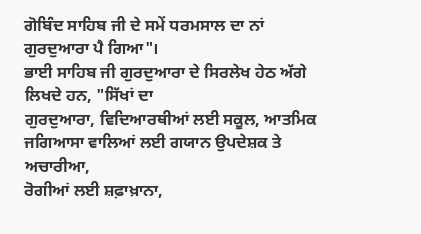ਗੋਬਿੰਦ ਸਾਹਿਬ ਜੀ ਦੇ ਸਮੇਂ ਧਰਮਸਾਲ ਦਾ ਨਾਂ ਗੁਰਦੁਆਰਾ ਪੈ ਗਿਆ"।
ਭਾਈ ਸਾਹਿਬ ਜੀ ਗੁਰਦੁਆਰਾ ਦੇ ਸਿਰਲੇਖ ਹੇਠ ਅੱਗੇ ਲਿਖਦੇ ਹਨ, "ਸਿੱਖਾਂ ਦਾ
ਗੁਰਦੁਆਰਾ, ਵਿਦਿਆਰਥੀਆਂ ਲਈ ਸਕੂਲ, ਆਤਮਿਕ ਜਗਿਆਸਾ ਵਾਲਿਆਂ ਲਈ ਗਯਾਨ ਉਪਦੇਸ਼ਕ ਤੇ ਅਚਾਰੀਆ,
ਰੋਗੀਆਂ ਲਈ ਸ਼ਫ਼ਾਖ਼ਾਨਾ,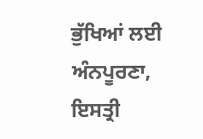ਭੁੱਖਿਆਂ ਲਈ ਅੰਨਪੂਰਣਾ, ਇਸਤ੍ਰੀ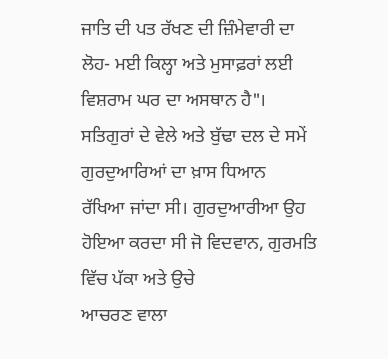ਜਾਤਿ ਦੀ ਪਤ ਰੱਖਣ ਦੀ ਜ਼ਿੰਮੇਵਾਰੀ ਦਾ
ਲੋਹ- ਮਈ ਕਿਲ੍ਹਾ ਅਤੇ ਮੁਸਾਫ਼ਰਾਂ ਲਈ ਵਿਸ਼ਰਾਮ ਘਰ ਦਾ ਅਸਥਾਨ ਹੈ"।
ਸਤਿਗੁਰਾਂ ਦੇ ਵੇਲੇ ਅਤੇ ਬੁੱਢਾ ਦਲ ਦੇ ਸਮੇਂ ਗੁਰਦੁਆਰਿਆਂ ਦਾ ਖ਼ਾਸ ਧਿਆਨ
ਰੱਖਿਆ ਜਾਂਦਾ ਸੀ। ਗੁਰਦੁਆਰੀਆ ਉਹ ਹੋਇਆ ਕਰਦਾ ਸੀ ਜੋ ਵਿਦਵਾਨ, ਗੁਰਮਤਿ ਵਿੱਚ ਪੱਕਾ ਅਤੇ ਉਚੇ
ਆਚਰਣ ਵਾਲਾ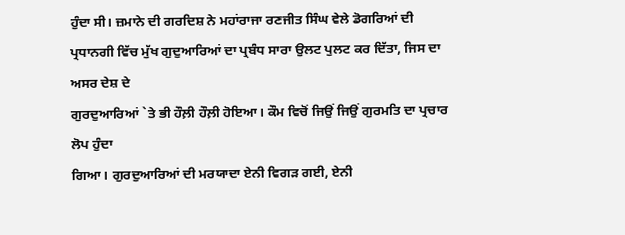ਹੁੰਦਾ ਸੀ। ਜ਼ਮਾਨੇ ਦੀ ਗਰਦਿਸ਼ ਨੇ ਮਹਾਂਰਾਜਾ ਰਣਜੀਤ ਸਿੰਘ ਵੇਲੇ ਡੋਗਰਿਆਂ ਦੀ
ਪ੍ਰਧਾਨਗੀ ਵਿੱਚ ਮੁੱਖ ਗੁਦੁਆਰਿਆਂ ਦਾ ਪ੍ਰਬੰਧ ਸਾਰਾ ਉਲਟ ਪੁਲਟ ਕਰ ਦਿੱਤਾ, ਜਿਸ ਦਾ ਅਸਰ ਦੇਸ਼ ਦੇ
ਗੁਰਦੁਆਰਿਆਂ `ਤੇ ਭੀ ਹੌਲ਼ੀ ਹੌਲ਼ੀ ਹੋਇਆ। ਕੌਮ ਵਿਚੋਂ ਜਿਉਂ ਜਿਉਂ ਗੁਰਮਤਿ ਦਾ ਪ੍ਰਚਾਰ ਲੋਪ ਹੁੰਦਾ
ਗਿਆ। ਗੁਰਦੁਆਰਿਆਂ ਦੀ ਮਰਯਾਦਾ ਏਨੀ ਵਿਗੜ ਗਈ, ਏਨੀ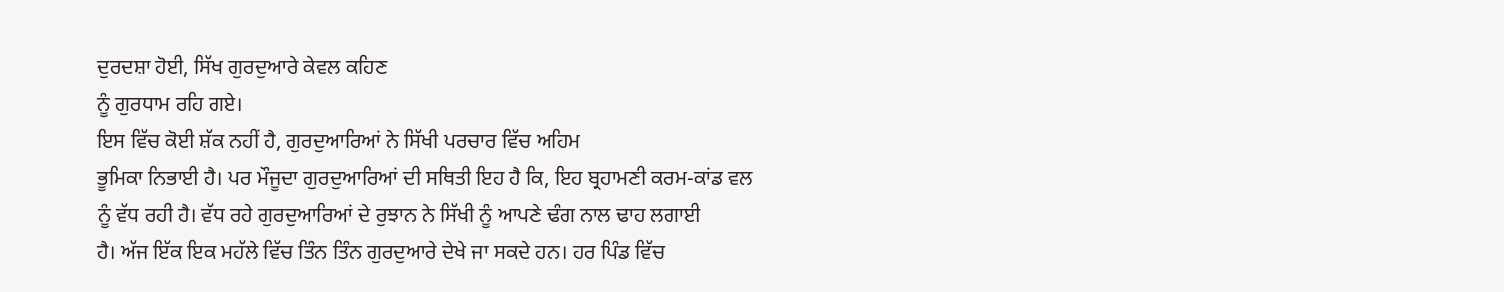ਦੁਰਦਸ਼ਾ ਹੋਈ, ਸਿੱਖ ਗੁਰਦੁਆਰੇ ਕੇਵਲ ਕਹਿਣ
ਨੂੰ ਗੁਰਧਾਮ ਰਹਿ ਗਏ।
ਇਸ ਵਿੱਚ ਕੋਈ ਸ਼ੱਕ ਨਹੀਂ ਹੈ, ਗੁਰਦੁਆਰਿਆਂ ਨੇ ਸਿੱਖੀ ਪਰਚਾਰ ਵਿੱਚ ਅਹਿਮ
ਭੂਮਿਕਾ ਨਿਭਾਈ ਹੈ। ਪਰ ਮੌਜੂਦਾ ਗੁਰਦੁਆਰਿਆਂ ਦੀ ਸਥਿਤੀ ਇਹ ਹੈ ਕਿ, ਇਹ ਬ੍ਰਹਾਮਣੀ ਕਰਮ-ਕਾਂਡ ਵਲ
ਨੂੰ ਵੱਧ ਰਹੀ ਹੈ। ਵੱਧ ਰਹੇ ਗੁਰਦੁਆਰਿਆਂ ਦੇ ਰੁਝਾਨ ਨੇ ਸਿੱਖੀ ਨੂੰ ਆਪਣੇ ਢੰਗ ਨਾਲ ਢਾਹ ਲਗਾਈ
ਹੈ। ਅੱਜ ਇੱਕ ਇਕ ਮਹੱਲੇ ਵਿੱਚ ਤਿੰਨ ਤਿੰਨ ਗੁਰਦੁਆਰੇ ਦੇਖੇ ਜਾ ਸਕਦੇ ਹਨ। ਹਰ ਪਿੰਡ ਵਿੱਚ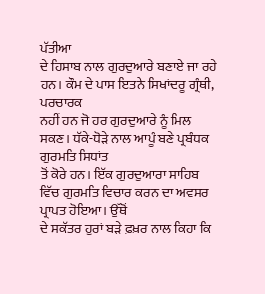ਪੱਤੀਆ
ਦੇ ਹਿਸਾਬ ਨਾਲ ਗੁਰਦੁਆਰੇ ਬਣਾਏ ਜਾ ਰਹੇ ਹਨ। ਕੌਮ ਦੇ ਪਾਸ ਇਤਨੇ ਸਿਖਾਂਦਰੂ ਗ੍ਰੰਥੀ, ਪਰਚਾਰਕ
ਨਹੀਂ ਹਨ ਜੋ ਹਰ ਗੁਰਦੁਆਰੇ ਨੂੰ ਮਿਲ ਸਕਣ। ਧੱਕੇ-ਧੋੜੇ ਨਾਲ ਆਪੂੰ ਬਣੇ ਪ੍ਰਬੰਧਕ ਗੁਰਮਤਿ ਸਿਧਾਂਤ
ਤੋਂ ਕੋਰੇ ਹਨ। ਇੱਕ ਗੁਰਦੁਆਰਾ ਸਾਹਿਬ ਵਿੱਚ ਗੁਰਮਤਿ ਵਿਚਾਰ ਕਰਨ ਦਾ ਅਵਸਰ ਪ੍ਰਾਪਤ ਹੋਇਆ। ਉੱਥੋਂ
ਦੇ ਸਕੱਤਰ ਹੁਰਾਂ ਬੜੇ ਫ਼ਖ਼ਰ ਨਾਲ ਕਿਹਾ ਕਿ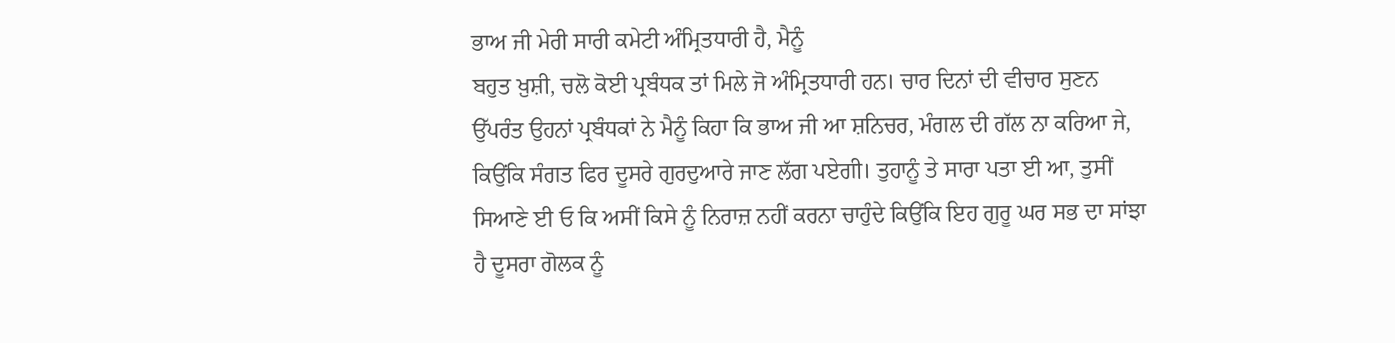ਭਾਅ ਜੀ ਮੇਰੀ ਸਾਰੀ ਕਮੇਟੀ ਅੰਮ੍ਰਿਤਧਾਰੀ ਹੈ, ਮੈਨੂੰ
ਬਹੁਤ ਖ਼ੁਸ਼ੀ, ਚਲੋ ਕੋਈ ਪ੍ਰਬੰਧਕ ਤਾਂ ਮਿਲੇ ਜੋ ਅੰਮ੍ਰਿਤਧਾਰੀ ਹਨ। ਚਾਰ ਦਿਨਾਂ ਦੀ ਵੀਚਾਰ ਸੁਣਨ
ਉੱਪਰੰਤ ਉਹਨਾਂ ਪ੍ਰਬੰਧਕਾਂ ਨੇ ਮੈਨੂੰ ਕਿਹਾ ਕਿ ਭਾਅ ਜੀ ਆ ਸ਼ਨਿਚਰ, ਮੰਗਲ ਦੀ ਗੱਲ ਨਾ ਕਰਿਆ ਜੇ,
ਕਿਉਂਕਿ ਸੰਗਤ ਫਿਰ ਦੂਸਰੇ ਗੁਰਦੁਆਰੇ ਜਾਣ ਲੱਗ ਪਏਗੀ। ਤੁਹਾਨੂੰ ਤੇ ਸਾਰਾ ਪਤਾ ਈ ਆ, ਤੁਸੀਂ
ਸਿਆਣੇ ਈ ਓ ਕਿ ਅਸੀਂ ਕਿਸੇ ਨੂੰ ਨਿਰਾਜ਼ ਨਹੀਂ ਕਰਨਾ ਚਾਹੁੰਦੇ ਕਿਉਂਕਿ ਇਹ ਗੁਰੂ ਘਰ ਸਭ ਦਾ ਸਾਂਝਾ
ਹੈ ਦੂਸਰਾ ਗੋਲਕ ਨੂੰ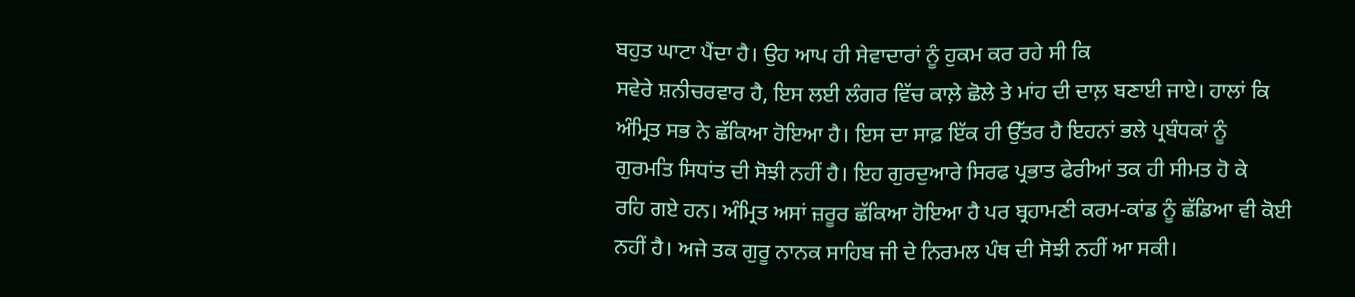ਬਹੁਤ ਘਾਟਾ ਪੈਂਦਾ ਹੈ। ਉਹ ਆਪ ਹੀ ਸੇਵਾਦਾਰਾਂ ਨੂੰ ਹੁਕਮ ਕਰ ਰਹੇ ਸੀ ਕਿ
ਸਵੇਰੇ ਸ਼ਨੀਚਰਵਾਰ ਹੈ, ਇਸ ਲਈ ਲੰਗਰ ਵਿੱਚ ਕਾਲ਼ੇ ਛੋਲੇ ਤੇ ਮਾਂਹ ਦੀ ਦਾਲ਼ ਬਣਾਈ ਜਾਏ। ਹਾਲਾਂ ਕਿ
ਅੰਮ੍ਰਿਤ ਸਭ ਨੇ ਛੱਕਿਆ ਹੋਇਆ ਹੈ। ਇਸ ਦਾ ਸਾਫ਼ ਇੱਕ ਹੀ ਉੱਤਰ ਹੈ ਇਹਨਾਂ ਭਲੇ ਪ੍ਰਬੰਧਕਾਂ ਨੂੰ
ਗੁਰਮਤਿ ਸਿਧਾਂਤ ਦੀ ਸੋਝੀ ਨਹੀਂ ਹੈ। ਇਹ ਗੁਰਦੁਆਰੇ ਸਿਰਫ ਪ੍ਰਭਾਤ ਫੇਰੀਆਂ ਤਕ ਹੀ ਸੀਮਤ ਹੋ ਕੇ
ਰਹਿ ਗਏ ਹਨ। ਅੰਮ੍ਰਿਤ ਅਸਾਂ ਜ਼ਰੂਰ ਛੱਕਿਆ ਹੋਇਆ ਹੈ ਪਰ ਬ੍ਰਹਾਮਣੀ ਕਰਮ-ਕਾਂਡ ਨੂੰ ਛੱਡਿਆ ਵੀ ਕੋਈ
ਨਹੀਂ ਹੈ। ਅਜੇ ਤਕ ਗੁਰੂ ਨਾਨਕ ਸਾਹਿਬ ਜੀ ਦੇ ਨਿਰਮਲ ਪੰਥ ਦੀ ਸੋਝੀ ਨਹੀਂ ਆ ਸਕੀ।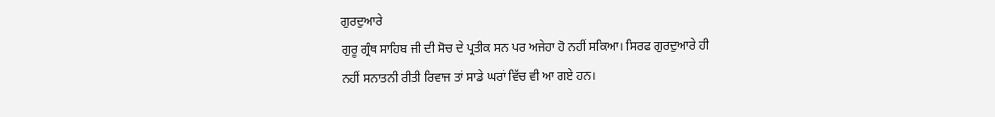ਗੁਰਦੁਆਰੇ
ਗੁਰੂ ਗ੍ਰੰਥ ਸਾਹਿਬ ਜੀ ਦੀ ਸੋਚ ਦੇ ਪ੍ਰਤੀਕ ਸਨ ਪਰ ਅਜੇਹਾ ਹੋ ਨਹੀਂ ਸਕਿਆ। ਸਿਰਫ ਗੁਰਦੁਆਰੇ ਹੀ
ਨਹੀਂ ਸਨਾਤਨੀ ਰੀਤੀ ਰਿਵਾਜ ਤਾਂ ਸਾਡੇ ਘਰਾਂ ਵਿੱਚ ਵੀ ਆ ਗਏ ਹਨ।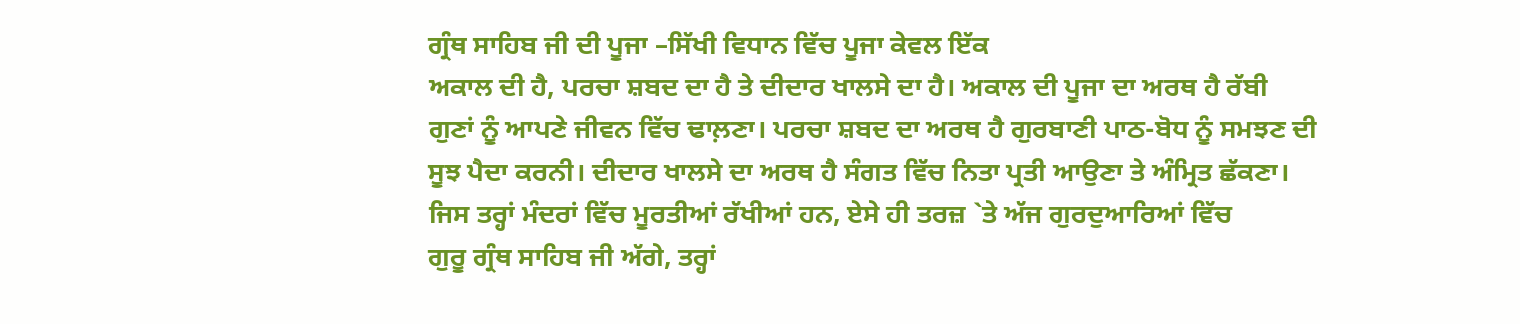ਗ੍ਰੰਥ ਸਾਹਿਬ ਜੀ ਦੀ ਪੂਜਾ –ਸਿੱਖੀ ਵਿਧਾਨ ਵਿੱਚ ਪੂਜਾ ਕੇਵਲ ਇੱਕ
ਅਕਾਲ ਦੀ ਹੈ, ਪਰਚਾ ਸ਼ਬਦ ਦਾ ਹੈ ਤੇ ਦੀਦਾਰ ਖਾਲਸੇ ਦਾ ਹੈ। ਅਕਾਲ ਦੀ ਪੂਜਾ ਦਾ ਅਰਥ ਹੈ ਰੱਬੀ
ਗੁਣਾਂ ਨੂੰ ਆਪਣੇ ਜੀਵਨ ਵਿੱਚ ਢਾਲ਼ਣਾ। ਪਰਚਾ ਸ਼ਬਦ ਦਾ ਅਰਥ ਹੈ ਗੁਰਬਾਣੀ ਪਾਠ-ਬੋਧ ਨੂੰ ਸਮਝਣ ਦੀ
ਸੂਝ ਪੈਦਾ ਕਰਨੀ। ਦੀਦਾਰ ਖਾਲਸੇ ਦਾ ਅਰਥ ਹੈ ਸੰਗਤ ਵਿੱਚ ਨਿਤਾ ਪ੍ਰਤੀ ਆਉਣਾ ਤੇ ਅੰਮ੍ਰਿਤ ਛੱਕਣਾ।
ਜਿਸ ਤਰ੍ਹਾਂ ਮੰਦਰਾਂ ਵਿੱਚ ਮੂਰਤੀਆਂ ਰੱਖੀਆਂ ਹਨ, ਏਸੇ ਹੀ ਤਰਜ਼ `ਤੇ ਅੱਜ ਗੁਰਦੁਆਰਿਆਂ ਵਿੱਚ
ਗੁਰੂ ਗ੍ਰੰਥ ਸਾਹਿਬ ਜੀ ਅੱਗੇ, ਤਰ੍ਹਾਂ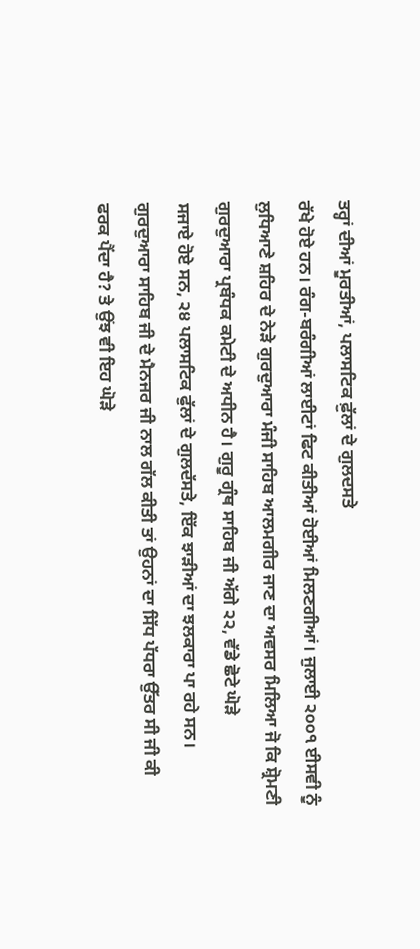ਤਰ੍ਹਾਂ ਦੀਆਂ ਮੂਰਤੀਆਂ, ਪਲਾਸਟਿਕ ਫ਼ੁੱਲਾਂ ਦੇ ਗੁਲਦਸਤੇ
ਰੱਖੇ ਹੋਏ ਹਨ। ਰੰਗ-ਬਰੰਗੀਆਂ ਲਾਈਟਾਂ ਫਿਟ ਕੀਤੀਆਂ ਹੋਈਆਂ ਮਿਲਣਗੀਆਂ। ਜੁਲਾਈ ੨੦੦੧ ਈਸਵੀ ਨੂੰ
ਲੁਧਿਆਣੇ ਸ਼ਹਿਰ ਦੇ ਨੇੜੇ ਗੁਰਦੁਆਰਾ ਮੰਜੀ ਸਾਹਿਬ ਆਲਮਗੀਰ ਜਾਣ ਦਾ ਅਵਸਰ ਮਿਲਿਆ ਜੋ ਕਿ ਸ਼੍ਰੋਮਣੀ
ਗੁਰਦੁਆਰਾ ਪ੍ਰਬੰਧਕ ਕਮੇਟੀ ਦੇ ਅਧੀਨ ਹੈ। ਗੁਰੂ ਗ੍ਰੰਥ ਸਾਹਿਬ ਜੀ ਅੱਗੇ ੨੨, ਵੱਡੇ ਛੋਟੇ ਘੋੜੇ
ਸਜਾਏ ਹੋਏ ਸਨ, ੨੪ ਪਲਾਸਟਿਕ ਫੁੱਲਾਂ ਦੇ ਗੁਲਦੱਸਤੇ, ਇੱਕ ਝਾੜੀਆਂ ਦਾ ਝਲਕਾਰਾ ਪਾ ਰਹੇ ਸਨ।
ਗੁਰਦੁਆਰਾ ਸਾਹਿਬ ਜੀ ਦੇ ਮੈਨਜਰ ਜੀ ਨਾਲ ਗੱਲ ਕੀਤੀ ਤਾਂ ਉਹਨਾਂ ਦਾ ਸਿੱਧ ਪੱਧਰਾ ਉੱਤਰ ਸੀ ਜੀ ਕੀ
ਫਰਕ ਪੈਂਦਾ ਹੈ? ਤੇ ਉਂਝ ਵੀ ਇਹ ਘੋੜੇ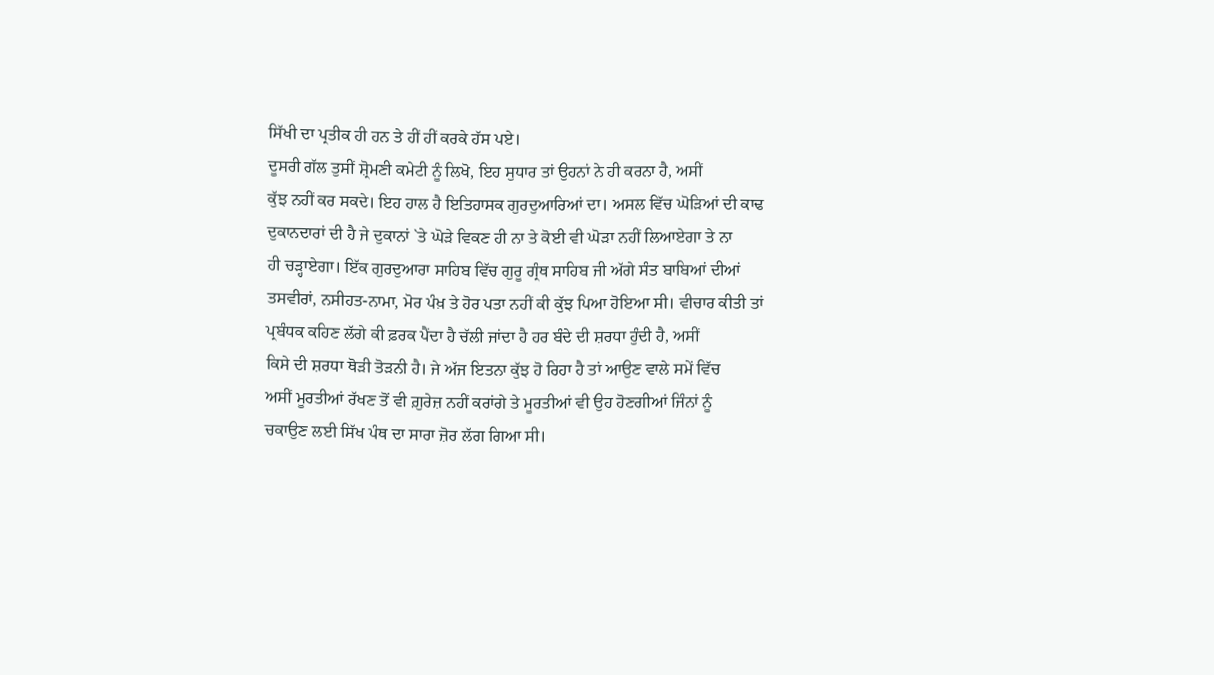ਸਿੱਖੀ ਦਾ ਪ੍ਰਤੀਕ ਹੀ ਹਨ ਤੇ ਹੀਂ ਹੀਂ ਕਰਕੇ ਹੱਸ ਪਏ।
ਦੂਸਰੀ ਗੱਲ ਤੁਸੀਂ ਸ਼੍ਰੋਮਣੀ ਕਮੇਟੀ ਨੂੰ ਲਿਖੋ, ਇਹ ਸੁਧਾਰ ਤਾਂ ਉਹਨਾਂ ਨੇ ਹੀ ਕਰਨਾ ਹੈ, ਅਸੀਂ
ਕੁੱਝ ਨਹੀਂ ਕਰ ਸਕਦੇ। ਇਹ ਹਾਲ ਹੈ ਇਤਿਹਾਸਕ ਗੁਰਦੁਆਰਿਆਂ ਦਾ। ਅਸਲ ਵਿੱਚ ਘੋੜਿਆਂ ਦੀ ਕਾਢ
ਦੁਕਾਨਦਾਰਾਂ ਦੀ ਹੈ ਜੇ ਦੁਕਾਨਾਂ `ਤੇ ਘੋੜੇ ਵਿਕਣ ਹੀ ਨਾ ਤੇ ਕੋਈ ਵੀ ਘੋੜਾ ਨਹੀਂ ਲਿਆਏਗਾ ਤੇ ਨਾ
ਹੀ ਚੜ੍ਹਾਏਗਾ। ਇੱਕ ਗੁਰਦੁਆਰਾ ਸਾਹਿਬ ਵਿੱਚ ਗੁਰੂ ਗ੍ਰੰਥ ਸਾਹਿਬ ਜੀ ਅੱਗੇ ਸੰਤ ਬਾਬਿਆਂ ਦੀਆਂ
ਤਸਵੀਰਾਂ, ਨਸੀਹਤ-ਨਾਮਾ, ਮੋਰ ਪੰਖ਼ ਤੇ ਹੋਰ ਪਤਾ ਨਹੀਂ ਕੀ ਕੁੱਝ ਪਿਆ ਹੋਇਆ ਸੀ। ਵੀਚਾਰ ਕੀਤੀ ਤਾਂ
ਪ੍ਰਬੰਧਕ ਕਹਿਣ ਲੱਗੇ ਕੀ ਫ਼ਰਕ ਪੈਂਦਾ ਹੈ ਚੱਲੀ ਜਾਂਦਾ ਹੈ ਹਰ ਬੰਦੇ ਦੀ ਸ਼ਰਧਾ ਹੁੰਦੀ ਹੈ, ਅਸੀਂ
ਕਿਸੇ ਦੀ ਸ਼ਰਧਾ ਥੋੜੀ ਤੋੜਨੀ ਹੈ। ਜੇ ਅੱਜ ਇਤਨਾ ਕੁੱਝ ਹੋ ਰਿਹਾ ਹੈ ਤਾਂ ਆਉਣ ਵਾਲੇ ਸਮੇਂ ਵਿੱਚ
ਅਸੀਂ ਮੂਰਤੀਆਂ ਰੱਖਣ ਤੋਂ ਵੀ ਗ਼ੁਰੇਜ਼ ਨਹੀਂ ਕਰਾਂਗੇ ਤੇ ਮੂਰਤੀਆਂ ਵੀ ਉਹ ਹੋਣਗੀਆਂ ਜਿੰਨਾਂ ਨੂੰ
ਚਕਾਉਣ ਲਈ ਸਿੱਖ ਪੰਥ ਦਾ ਸਾਰਾ ਜ਼ੋਰ ਲੱਗ ਗਿਆ ਸੀ।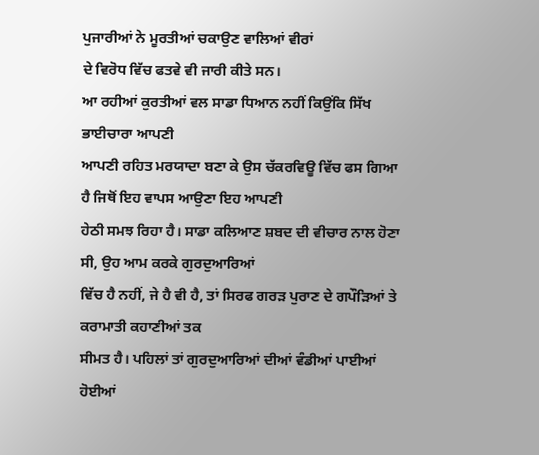ਪੁਜਾਰੀਆਂ ਨੇ ਮੂਰਤੀਆਂ ਚਕਾਉਣ ਵਾਲਿਆਂ ਵੀਰਾਂ
ਦੇ ਵਿਰੋਧ ਵਿੱਚ ਫਤਵੇ ਵੀ ਜਾਰੀ ਕੀਤੇ ਸਨ।
ਆ ਰਹੀਆਂ ਕੁਰਤੀਆਂ ਵਲ ਸਾਡਾ ਧਿਆਨ ਨਹੀਂ ਕਿਉਂਕਿ ਸਿੱਖ ਭਾਈਚਾਰਾ ਆਪਣੀ
ਆਪਣੀ ਰਹਿਤ ਮਰਯਾਦਾ ਬਣਾ ਕੇ ਉਸ ਚੱਕਰਵਿਊ ਵਿੱਚ ਫਸ ਗਿਆ ਹੈ ਜਿਥੋਂ ਇਹ ਵਾਪਸ ਆਉਣਾ ਇਹ ਆਪਣੀ
ਹੇਠੀ ਸਮਝ ਰਿਹਾ ਹੈ। ਸਾਡਾ ਕਲਿਆਣ ਸ਼ਬਦ ਦੀ ਵੀਚਾਰ ਨਾਲ ਹੋਣਾ ਸੀ, ਉਹ ਆਮ ਕਰਕੇ ਗੁਰਦੁਆਰਿਆਂ
ਵਿੱਚ ਹੈ ਨਹੀਂ, ਜੇ ਹੈ ਵੀ ਹੈ, ਤਾਂ ਸਿਰਫ ਗਰੜ ਪੁਰਾਣ ਦੇ ਗਪੌੜਿਆਂ ਤੇ ਕਰਾਮਾਤੀ ਕਹਾਣੀਆਂ ਤਕ
ਸੀਮਤ ਹੈ। ਪਹਿਲਾਂ ਤਾਂ ਗੁਰਦੁਆਰਿਆਂ ਦੀਆਂ ਵੰਡੀਆਂ ਪਾਈਆਂ ਹੋਈਆਂ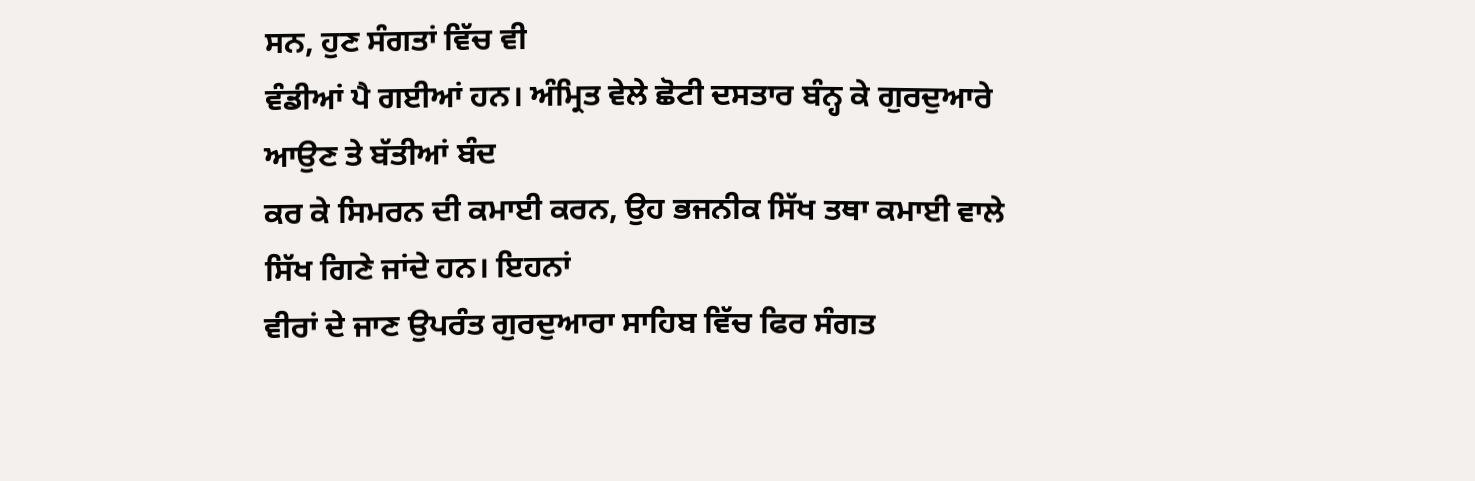ਸਨ, ਹੁਣ ਸੰਗਤਾਂ ਵਿੱਚ ਵੀ
ਵੰਡੀਆਂ ਪੈ ਗਈਆਂ ਹਨ। ਅੰਮ੍ਰਿਤ ਵੇਲੇ ਛੋਟੀ ਦਸਤਾਰ ਬੰਨ੍ਹ ਕੇ ਗੁਰਦੁਆਰੇ ਆਉਣ ਤੇ ਬੱਤੀਆਂ ਬੰਦ
ਕਰ ਕੇ ਸਿਮਰਨ ਦੀ ਕਮਾਈ ਕਰਨ, ਉਹ ਭਜਨੀਕ ਸਿੱਖ ਤਥਾ ਕਮਾਈ ਵਾਲੇ ਸਿੱਖ ਗਿਣੇ ਜਾਂਦੇ ਹਨ। ਇਹਨਾਂ
ਵੀਰਾਂ ਦੇ ਜਾਣ ਉਪਰੰਤ ਗੁਰਦੁਆਰਾ ਸਾਹਿਬ ਵਿੱਚ ਫਿਰ ਸੰਗਤ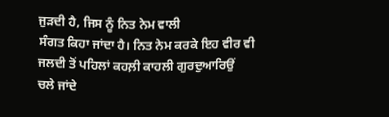ਜੁੜਦੀ ਹੈ, ਜਿਸ ਨੂੰ ਨਿਤ ਨੇਮ ਵਾਲੀ
ਸੰਗਤ ਕਿਹਾ ਜਾਂਦਾ ਹੈ। ਨਿਤ ਨੇਮ ਕਰਕੇ ਇਹ ਵੀਰ ਵੀ ਜਲਦੀ ਤੋਂ ਪਹਿਲਾਂ ਕਹਲ਼ੀ ਕਾਹਲੀ ਗੁਰਦੁਆਰਿਉਂ
ਚਲੇ ਜਾਂਦੇ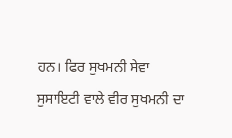ਹਨ। ਫਿਰ ਸੁਖਮਨੀ ਸੇਵਾ ਸੁਸਾਇਟੀ ਵਾਲੇ ਵੀਰ ਸੁਖਮਨੀ ਦਾ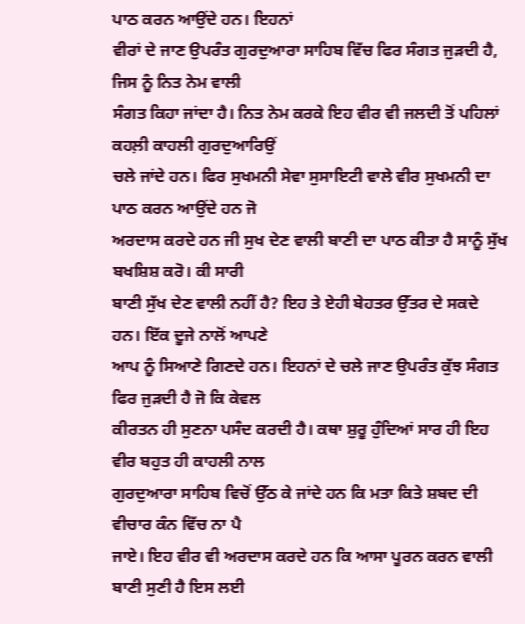ਪਾਠ ਕਰਨ ਆਉਂਦੇ ਹਨ। ਇਹਨਾਂ
ਵੀਰਾਂ ਦੇ ਜਾਣ ਉਪਰੰਤ ਗੁਰਦੁਆਰਾ ਸਾਹਿਬ ਵਿੱਚ ਫਿਰ ਸੰਗਤ ਜੁੜਦੀ ਹੈ, ਜਿਸ ਨੂੰ ਨਿਤ ਨੇਮ ਵਾਲੀ
ਸੰਗਤ ਕਿਹਾ ਜਾਂਦਾ ਹੈ। ਨਿਤ ਨੇਮ ਕਰਕੇ ਇਹ ਵੀਰ ਵੀ ਜਲਦੀ ਤੋਂ ਪਹਿਲਾਂ ਕਹਲ਼ੀ ਕਾਹਲੀ ਗੁਰਦੁਆਰਿਉਂ
ਚਲੇ ਜਾਂਦੇ ਹਨ। ਫਿਰ ਸੁਖਮਨੀ ਸੇਵਾ ਸੁਸਾਇਟੀ ਵਾਲੇ ਵੀਰ ਸੁਖਮਨੀ ਦਾ ਪਾਠ ਕਰਨ ਆਉਂਦੇ ਹਨ ਜੋ
ਅਰਦਾਸ ਕਰਦੇ ਹਨ ਜੀ ਸੁਖ ਦੇਣ ਵਾਲੀ ਬਾਣੀ ਦਾ ਪਾਠ ਕੀਤਾ ਹੈ ਸਾਨੂੰ ਸੁੱਖ ਬਖਸ਼ਿਸ਼ ਕਰੋ। ਕੀ ਸਾਰੀ
ਬਾਣੀ ਸੁੱਖ ਦੇਣ ਵਾਲੀ ਨਹੀਂ ਹੈ? ਇਹ ਤੇ ਏਹੀ ਬੇਹਤਰ ਉੱਤਰ ਦੇ ਸਕਦੇ ਹਨ। ਇੱਕ ਦੂਜੇ ਨਾਲੋਂ ਆਪਣੇ
ਆਪ ਨੂੰ ਸਿਆਣੇ ਗਿਣਦੇ ਹਨ। ਇਹਨਾਂ ਦੇ ਚਲੇ ਜਾਣ ਉਪਰੰਤ ਕੁੱਝ ਸੰਗਤ ਫਿਰ ਜੁੜਦੀ ਹੈ ਜੋ ਕਿ ਕੇਵਲ
ਕੀਰਤਨ ਹੀ ਸੁਣਨਾ ਪਸੰਦ ਕਰਦੀ ਹੈ। ਕਥਾ ਸ਼ੁਰੂ ਹੁੰਦਿਆਂ ਸਾਰ ਹੀ ਇਹ ਵੀਰ ਬਹੁਤ ਹੀ ਕਾਹਲੀ ਨਾਲ
ਗੁਰਦੁਆਰਾ ਸਾਹਿਬ ਵਿਚੋਂ ਉੱਠ ਕੇ ਜਾਂਦੇ ਹਨ ਕਿ ਮਤਾ ਕਿਤੇ ਸ਼ਬਦ ਦੀ ਵੀਚਾਰ ਕੰਨ ਵਿੱਚ ਨਾ ਪੈ
ਜਾਏ। ਇਹ ਵੀਰ ਵੀ ਅਰਦਾਸ ਕਰਦੇ ਹਨ ਕਿ ਆਸਾ ਪੂਰਨ ਕਰਨ ਵਾਲੀ ਬਾਣੀ ਸੁਣੀ ਹੈ ਇਸ ਲਈ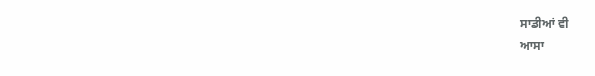ਸਾਡੀਆਂ ਵੀ
ਆਸਾ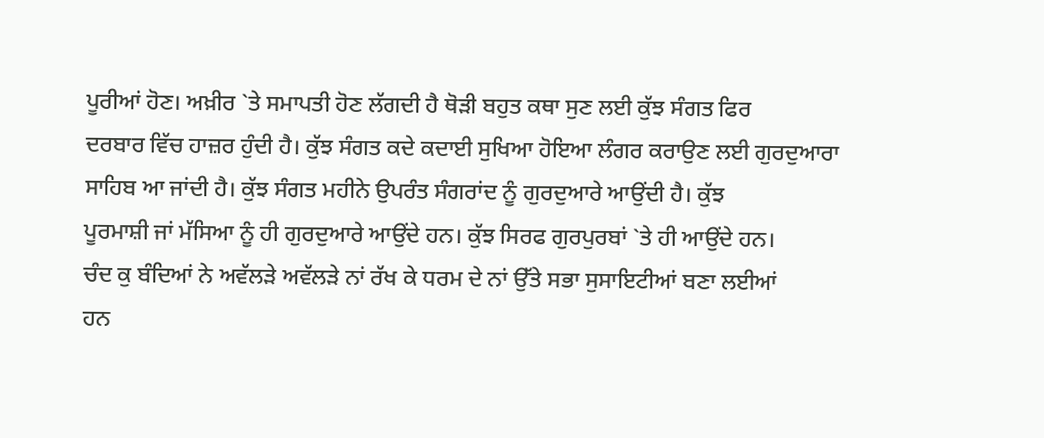ਪੂਰੀਆਂ ਹੋਣ। ਅਖ਼ੀਰ `ਤੇ ਸਮਾਪਤੀ ਹੋਣ ਲੱਗਦੀ ਹੈ ਥੋੜੀ ਬਹੁਤ ਕਥਾ ਸੁਣ ਲਈ ਕੁੱਝ ਸੰਗਤ ਫਿਰ
ਦਰਬਾਰ ਵਿੱਚ ਹਾਜ਼ਰ ਹੁੰਦੀ ਹੈ। ਕੁੱਝ ਸੰਗਤ ਕਦੇ ਕਦਾਈ ਸੁਖਿਆ ਹੋਇਆ ਲੰਗਰ ਕਰਾਉਣ ਲਈ ਗੁਰਦੁਆਰਾ
ਸਾਹਿਬ ਆ ਜਾਂਦੀ ਹੈ। ਕੁੱਝ ਸੰਗਤ ਮਹੀਨੇ ਉਪਰੰਤ ਸੰਗਰਾਂਦ ਨੂੰ ਗੁਰਦੁਆਰੇ ਆਉਂਦੀ ਹੈ। ਕੁੱਝ
ਪੂਰਮਾਸ਼ੀ ਜਾਂ ਮੱਸਿਆ ਨੂੰ ਹੀ ਗੁਰਦੁਆਰੇ ਆਉਂਦੇ ਹਨ। ਕੁੱਝ ਸਿਰਫ ਗੁਰਪੁਰਬਾਂ `ਤੇ ਹੀ ਆਉਂਦੇ ਹਨ।
ਚੰਦ ਕੁ ਬੰਦਿਆਂ ਨੇ ਅਵੱਲੜੇ ਅਵੱਲੜੇ ਨਾਂ ਰੱਖ ਕੇ ਧਰਮ ਦੇ ਨਾਂ ਉੱਤੇ ਸਭਾ ਸੁਸਾਇਟੀਆਂ ਬਣਾ ਲਈਆਂ
ਹਨ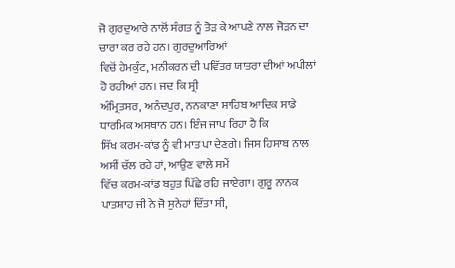ਜੋ ਗੁਰਦੁਆਰੇ ਨਾਲੋਂ ਸੰਗਤ ਨੂੰ ਤੋੜ ਕੇ ਆਪਣੇ ਨਾਲ ਜੋੜਨ ਦਾ ਚਾਰਾ ਕਰ ਰਹੇ ਹਨ। ਗੁਰਦੁਆਰਿਆਂ
ਵਿਚੋਂ ਹੇਮਕੁੰਟ, ਮਨੀਕਰਨ ਦੀ ਪਵਿੱਤਰ ਯਾਤਰਾ ਦੀਆਂ ਅਪੀਲਾਂ ਹੋ ਰਹੀਆਂ ਹਨ। ਜਦ ਕਿ ਸ੍ਰੀ
ਅੰਮ੍ਰਿਤਸਰ, ਅਨੰਦਪੁਰ, ਨਨਕਾਣਾ ਸਾਹਿਬ ਆਦਿਕ ਸਾਡੇ ਧਾਰਮਿਕ ਅਸਥਾਨ ਹਨ। ਇੰਜ ਜਾਪ ਰਿਹਾ ਹੈ ਕਿ
ਸਿੱਖ ਕਰਮ-ਕਾਂਡ ਨੂੰ ਵੀ ਮਾਤ ਪਾ ਦੇਣਗੇ। ਜਿਸ ਹਿਸਾਬ ਨਾਲ ਅਸੀਂ ਚੱਲ ਰਹੇ ਹਾਂ, ਆਉਣ ਵਾਲੇ ਸਮੇਂ
ਵਿੱਚ ਕਰਮ-ਕਾਂਡ ਬਹੁਤ ਪਿੱਛੇ ਰਹਿ ਜਾਏਗਾ। ਗੁਰੂ ਨਾਨਕ ਪਾਤਸ਼ਾਹ ਜੀ ਨੇ ਜੋ ਸੁਨੇਹਾਂ ਦਿੱਤਾ ਸੀ,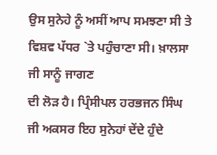ਉਸ ਸੁਨੇਹੇ ਨੂੰ ਅਸੀਂ ਆਪ ਸਮਝਣਾ ਸੀ ਤੇ ਵਿਸ਼ਵ ਪੱਧਰ `ਤੇ ਪਹੁੰਚਾਣਾ ਸੀ। ਖ਼ਾਲਸਾ ਜੀ ਸਾਨੂੰ ਜਾਗਣ
ਦੀ ਲੋੜ ਹੈ। ਪ੍ਰਿੰਸੀਪਲ ਹਰਭਜਨ ਸਿੰਘ ਜੀ ਅਕਸਰ ਇਹ ਸੁਨੇਹਾਂ ਦੇਂਦੇ ਹੁੰਦੇ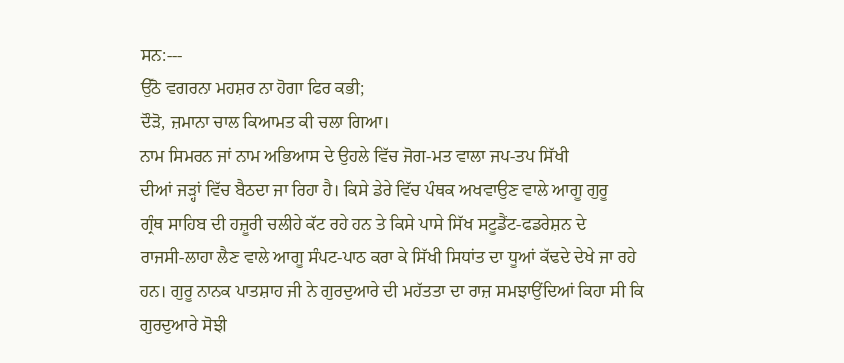ਸਨ:---
ਉੱਠੋ ਵਗਰਨਾ ਮਹਸ਼ਰ ਨਾ ਹੋਗਾ ਫਿਰ ਕਭੀ;
ਦੌੜੋ, ਜ਼ਮਾਨਾ ਚਾਲ ਕਿਆਮਤ ਕੀ ਚਲਾ ਗਿਆ।
ਨਾਮ ਸਿਮਰਨ ਜਾਂ ਨਾਮ ਅਭਿਆਸ ਦੇ ਉਹਲੇ ਵਿੱਚ ਜੋਗ-ਮਤ ਵਾਲਾ ਜਪ-ਤਪ ਸਿੱਖੀ
ਦੀਆਂ ਜੜ੍ਹਾਂ ਵਿੱਚ ਬੈਠਦਾ ਜਾ ਰਿਹਾ ਹੈ। ਕਿਸੇ ਡੇਰੇ ਵਿੱਚ ਪੰਥਕ ਅਖਵਾਉਣ ਵਾਲੇ ਆਗੂ ਗੁਰੂ
ਗ੍ਰੰਥ ਸਾਹਿਬ ਦੀ ਹਜ਼ੂਰੀ ਚਲੀਹੇ ਕੱਟ ਰਹੇ ਹਨ ਤੇ ਕਿਸੇ ਪਾਸੇ ਸਿੱਖ ਸਟੂਡੈਂਟ-ਫਡਰੇਸ਼ਨ ਦੇ
ਰਾਜਸੀ-ਲਾਹਾ ਲੈਣ ਵਾਲੇ ਆਗੂ ਸੰਪਟ-ਪਾਠ ਕਰਾ ਕੇ ਸਿੱਖੀ ਸਿਧਾਂਤ ਦਾ ਧੂਆਂ ਕੱਢਦੇ ਦੇਖੇ ਜਾ ਰਹੇ
ਹਨ। ਗੁਰੂ ਨਾਨਕ ਪਾਤਸ਼ਾਹ ਜੀ ਨੇ ਗੁਰਦੁਆਰੇ ਦੀ ਮਹੱਤਤਾ ਦਾ ਰਾਜ਼ ਸਮਝਾਉਂਦਿਆਂ ਕਿਹਾ ਸੀ ਕਿ
ਗੁਰਦੁਆਰੇ ਸੋਝੀ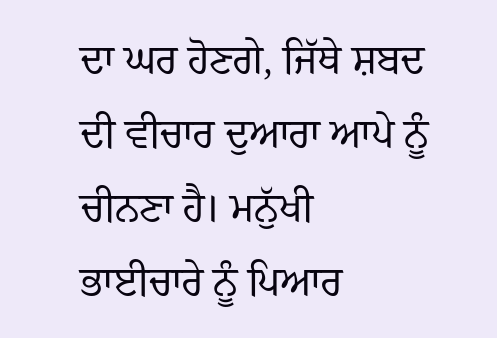ਦਾ ਘਰ ਹੋਣਗੇ, ਜਿੱਥੇ ਸ਼ਬਦ ਦੀ ਵੀਚਾਰ ਦੁਆਰਾ ਆਪੇ ਨੂੰ ਚੀਨਣਾ ਹੈ। ਮਨੁੱਖੀ
ਭਾਈਚਾਰੇ ਨੂੰ ਪਿਆਰ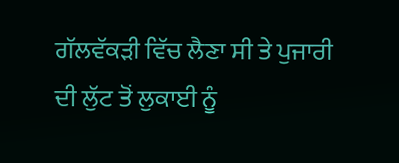ਗੱਲਵੱਕੜੀ ਵਿੱਚ ਲੈਣਾ ਸੀ ਤੇ ਪੁਜਾਰੀ ਦੀ ਲੁੱਟ ਤੋਂ ਲੁਕਾਈ ਨੂੰ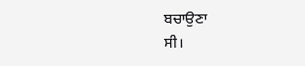ਬਚਾਉਣਾ
ਸੀ।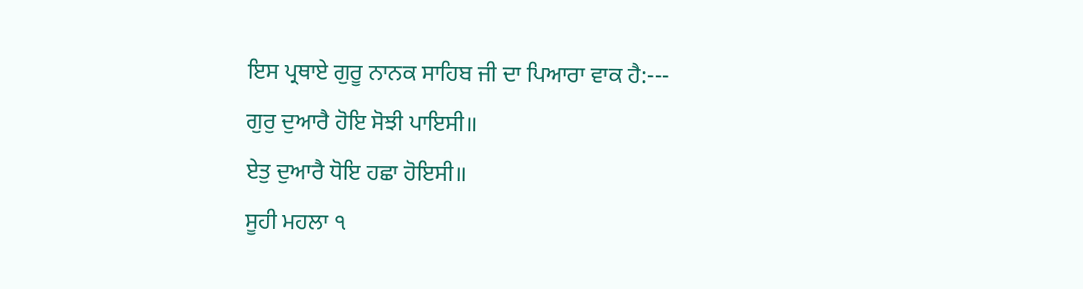ਇਸ ਪ੍ਰਥਾਏ ਗੁਰੂ ਨਾਨਕ ਸਾਹਿਬ ਜੀ ਦਾ ਪਿਆਰਾ ਵਾਕ ਹੈ:---
ਗੁਰੁ ਦੁਆਰੈ ਹੋਇ ਸੋਝੀ ਪਾਇਸੀ॥
ਏਤੁ ਦੁਆਰੈ ਧੋਇ ਹਛਾ ਹੋਇਸੀ॥
ਸੂਹੀ ਮਹਲਾ ੧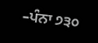–ਪੰਨਾ ੭੩੦